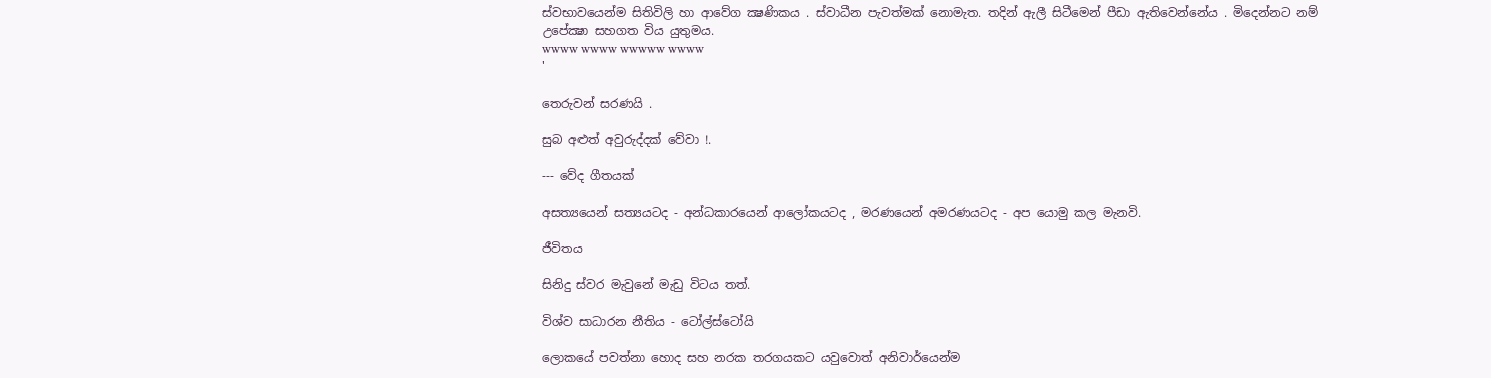ස්වභාවයෙන්ම සිතිවිලි හා ආවේග ක්‍ෂණිකය . ස්වාධීන පැවත්මක් නොමැත. තදින් ඇලී සිටීමෙන් පීඩා ඇතිවෙන්නේය . මිදෙන්නට නම් උපේක්‍ෂා සහගත විය යුතුමය.
wwww wwww wwwww wwww
'

තෙරුවන් සරණයි .

සුබ අළුත් අවුරුද්දක් වේවා !.

--- වේද ගීතයක්

අසත්‍යයෙන් සත්‍යයටද - අන්ධකාරයෙන් ආලෝකයටද , මරණයෙන් අමරණයටද - අප යොමු කල මැනවි.

ජීවිතය

සිනිදු ස්වර මැවුනේ මැඩු විටය තත්.

විශ්ව සාධාරන නීතිය - ටෝල්ස්ටෝයි

ලොකයේ පවත්නා හොද සහ නරක තරගයකට යවුවොත් අනිවාර්යෙන්ම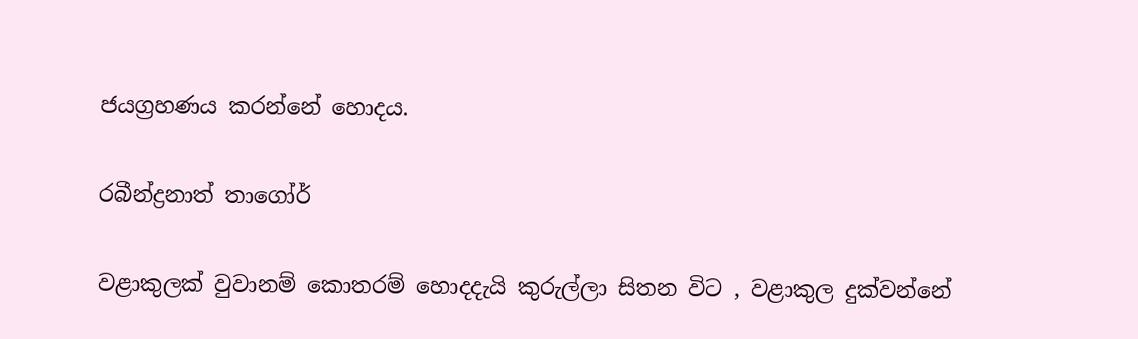ජයග්‍රහණය කරන්නේ හොදය.

රබීන්ද්‍රනාත් තාගෝර්

වළාකුලක් වුවානම් කොතරම් හොදදැයි කුරුල්ලා සිතන විට , වළාකුල දුක්වන්නේ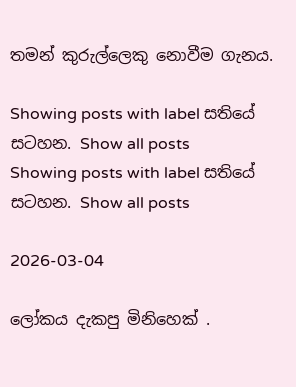තමන් කුරුල්ලෙකු නොවීම ගැනය.

Showing posts with label සතියේ සටහන. Show all posts
Showing posts with label සතියේ සටහන. Show all posts

2026-03-04

ලෝකය දැකපු මිනිහෙක් .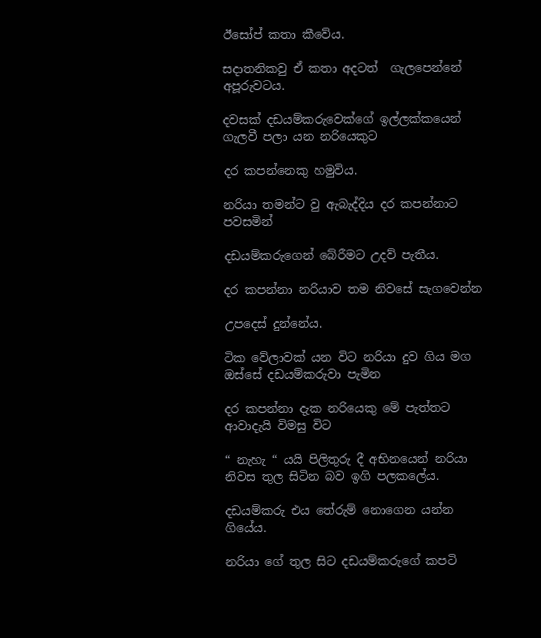ඊසෝප් කතා කීවේය.

සදාතනිකවු ඒ කතා අදටත්  ගැලපෙන්නේ අපූරුවටය.

දවසක් දඩයම්කරුවෙක්ගේ ඉල්ලක්කයෙන් ගැලවී පලා යන නරියෙකුට

දර කපන්නෙකු හමුවිය.

නරියා තමන්ට වු ඇබැද්දිය දර කපන්නාට පවසමින්

දඩයම්කරුගෙන් බේරීමට උදව් පැතීය.

දර කපන්නා නරියාව තම නිවසේ සැගවෙන්න

උපදෙස් දුන්නේය.

ටික වේලාවක් යන විට නරියා දුව ගිය මග ඔස්සේ දඩයම්කරුවා පැමින

දර කපන්නා දැක නරියෙකු මේ පැත්තට ආවාදැයි විමසු විට

“ නැහැ “ යයි පිලිතුරු දී අභිනයෙන් නරියා නිවස තුල සිටින බව ඉගි පලකලේය.

දඩයම්කරු එය තේරුම් නොගෙන යන්න ගියේය.

නරියා ගේ තුල සිට දඩයම්කරුගේ කපටි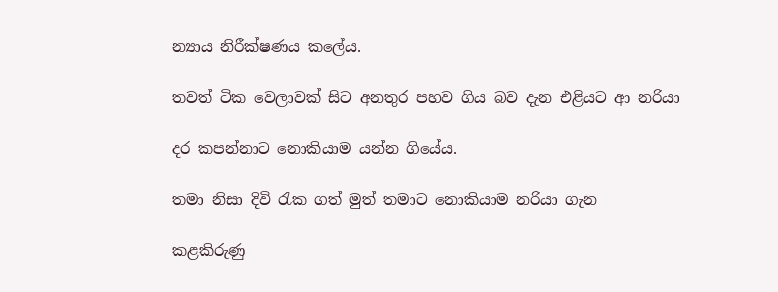න්‍යාය නිරීක්ෂණය කලේය.

තවත් ටික වෙලාවක් සිට අනතුර පහව ගිය බව දැන එළියට ආ නරියා

දර කපන්නාට නොකියාම යන්න ගියේය.

තමා නිසා දිවි රැක ගත් මුත් තමාට නොකියාම නරියා ගැන

කළකිරුණු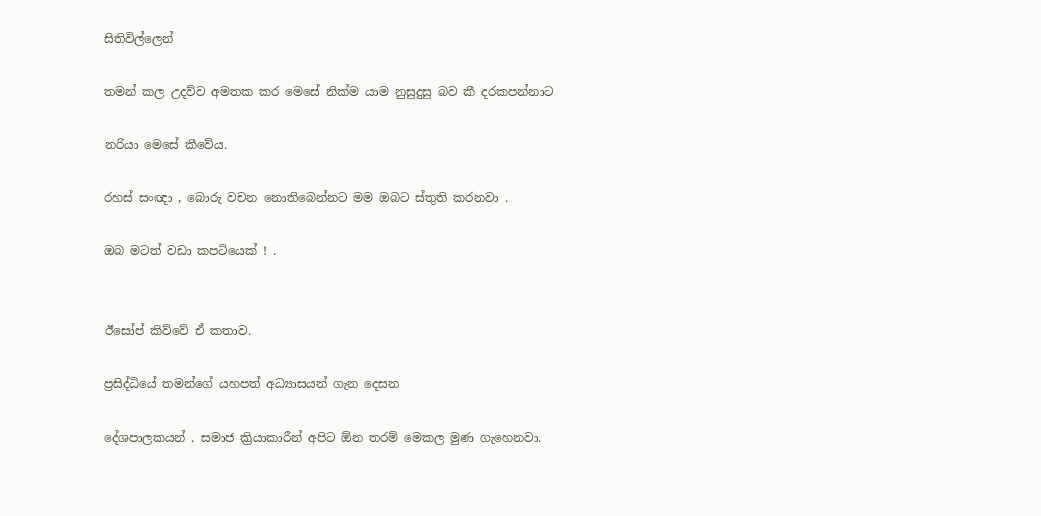සිතිවිල්ලෙන්

තමන් කල උදව්ව අමතක කර මෙසේ නික්ම යාම නුසුදුසු බව කී දරකපන්නාට

නරියා මෙසේ කීවේය.

රහස් සංඥා , බොරු වචන නොතිබෙන්නට මම ඔබට ස්තුති කරනවා .

ඔබ මටත් වඩා කපටියෙක් ! .


ඊසෝප් කිව්වේ ඒ කතාව.

ප්‍රසිද්ධියේ තමන්ගේ යහපත් අධ්‍යාසයන් ගැන දෙසන

දේශපාලකයන් . සමාජ ක්‍රියාකාරීන් අපිට ඕන තරම් මෙකල මුණ ගැහෙනවා.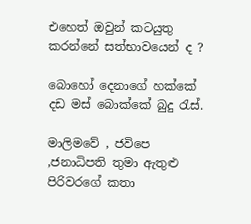එහෙත් ඔවුන් කටයුතු කරන්නේ සත්භාවයෙන් ද ?

බොහෝ දෙනාගේ හක්කේ දඩ මස් බොක්කේ බුදු රැස්.

මාලිමවේ , ජවිපෙ ,ජනාධිපති තුමා ඇතුළු පිරිවරගේ කතා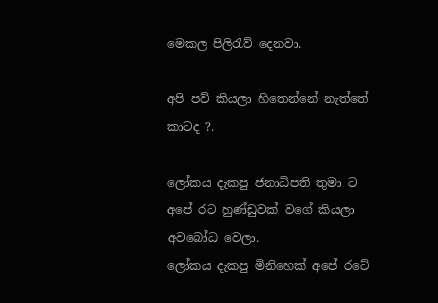මෙකල පිලිරැව් දෙනවා.

අපි පව් කියලා හිතෙන්නේ නැත්තේ කාටද ?.

ලෝකය දැකපු ජනාධිපති තුමා ට
අපේ රට හුණ්ඩුවක් වගේ කියලා අවබෝධ වෙලා.
ලෝකය දැකපු මිනිහෙක් අපේ රටේ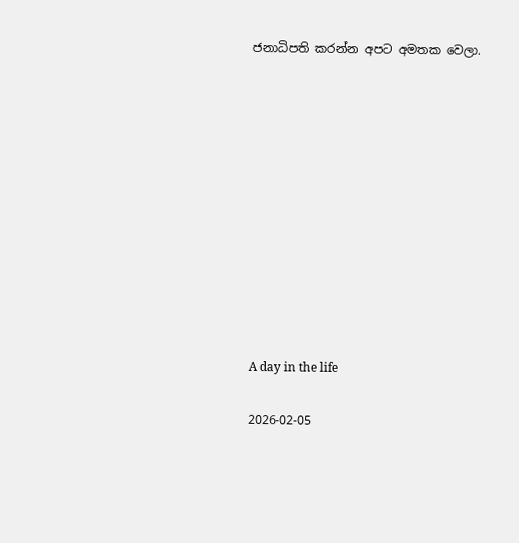ජනාධිපති කරන්න අපට අමතක වෙලා.











A day in the life

2026-02-05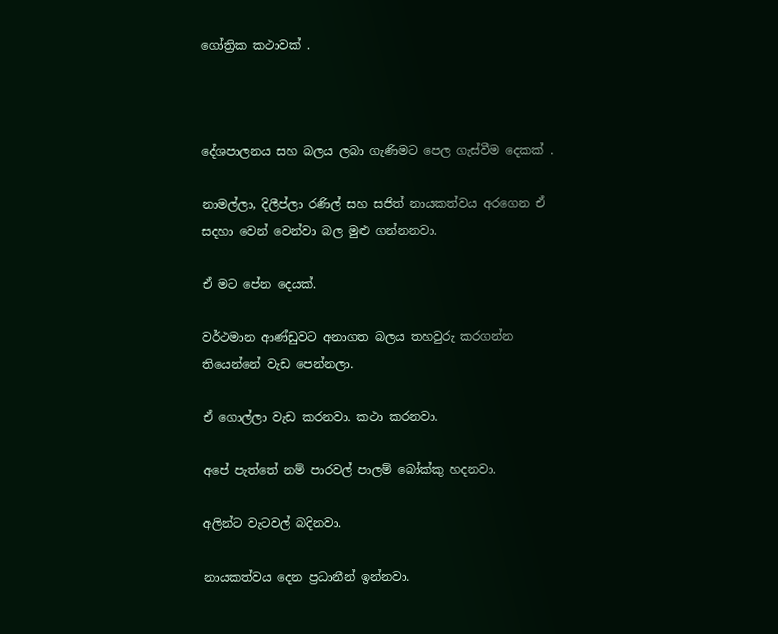ගෝත්‍රික කථාවක් .



දේශපාලනය සහ බලය ලබා ගැණිමට පෙල ගැස්වීම දෙකක් .

නාමල්ලා, දිලීප්ලා රණිල් සහ සජිත් නායකත්වය අරගෙන ඒ සදහා වෙන් වෙන්වා බල මුළු ගන්නනවා.

ඒ මට පේන දෙයක්.

වර්ථමාන ආණ්ඩුවට අනාගත බලය තහවුරු කරගන්න තියෙන්නේ වැඩ පෙන්නලා.

ඒ ගොල්ලා වැඩ කරනවා. කථා කරනවා.

අපේ පැත්තේ නම් පාරවල් පාලම් බෝක්කු හදනවා.

අලින්ට වැටවල් බදිනවා.

නායකත්වය දෙන ප්‍රධානීන් ඉන්නවා.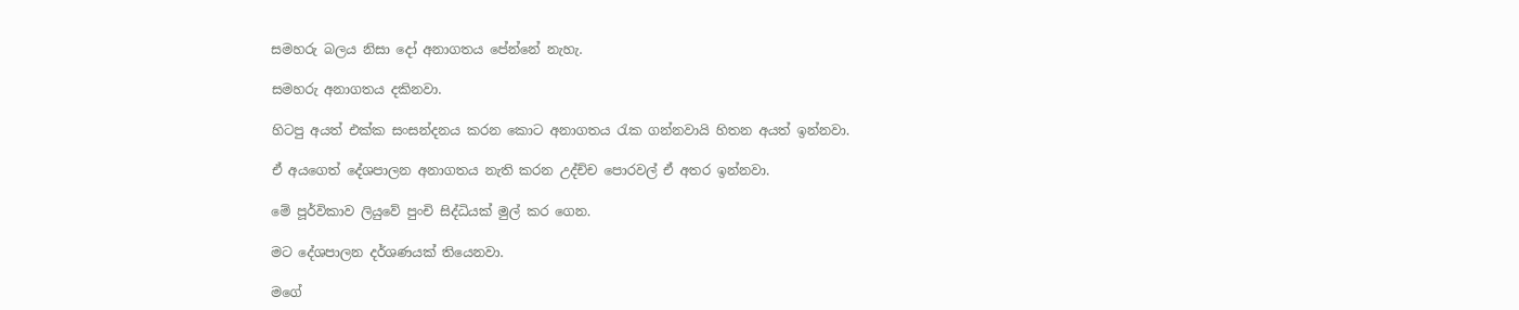සමහරු බලය නිසා දෝ අනාගතය පේන්නේ නැහැ.

සමහරු අනාගතය දකිනවා.

හිටපු අයත් එක්ක සංසන්දනය කරන කොට අනාගතය රැක ගන්නවායි හිතන අයත් ඉන්නවා.

ඒ අයගෙත් දේශපාලන අනාගතය නැති කරන උද්ච්ච පොරවල් ඒ අතර ඉන්නවා.

මේ පූර්විකාව ලියුවේ පුංචි සිද්ධියක් මුල් කර ගෙන.

මට දේශපාලන දර්ශණයක් තියෙනවා.

මගේ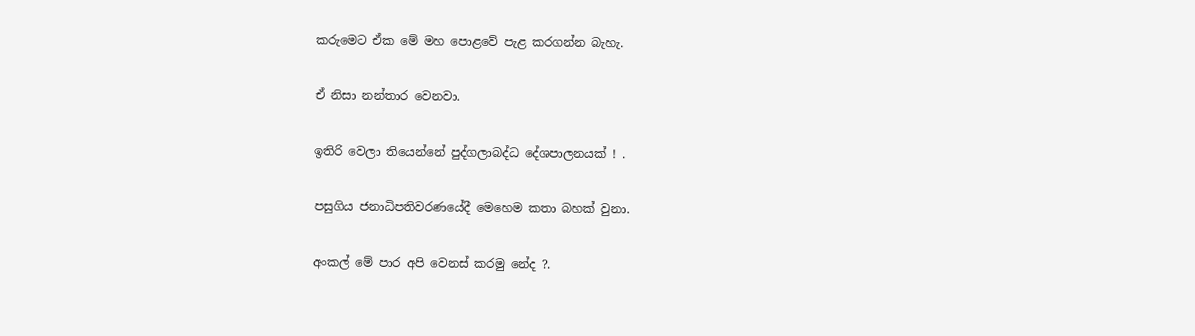කරුමෙට ඒක මේ මහ පොළවේ පැළ කරගන්න බැහැ.

ඒ නිසා නන්තාර වෙනවා.

ඉතිරි වෙලා තියෙන්නේ පුද්ගලාබද්ධ දේශපාලනයක් ! .

පසුගිය ජනාධිපතිවරණයේදී මෙහෙම කතා බහක් වුනා.

අංකල් මේ පාර අපි වෙනස් කරමු නේද ?.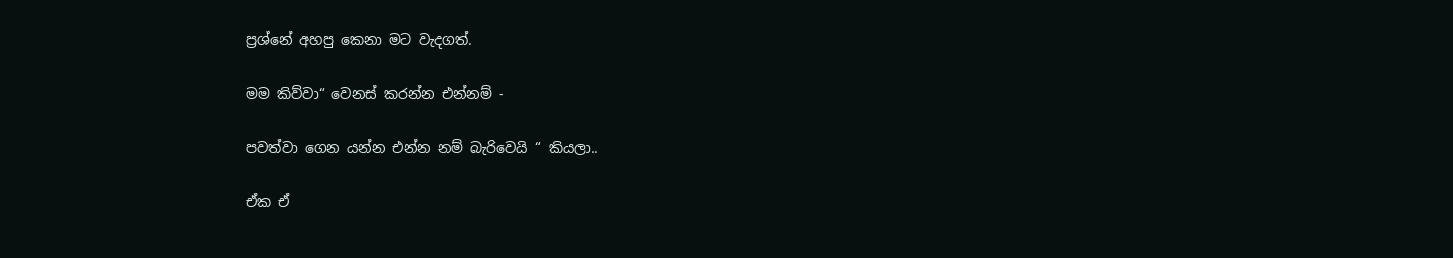ප්‍රශ්නේ අහපු කෙනා මට වැදගත්.

මම කිව්වා“ වෙනස් කරන්න එන්නම් -

පවත්වා ගෙන යන්න එන්න නම් බැරිවෙයි “ කියලා..

ඒක ඒ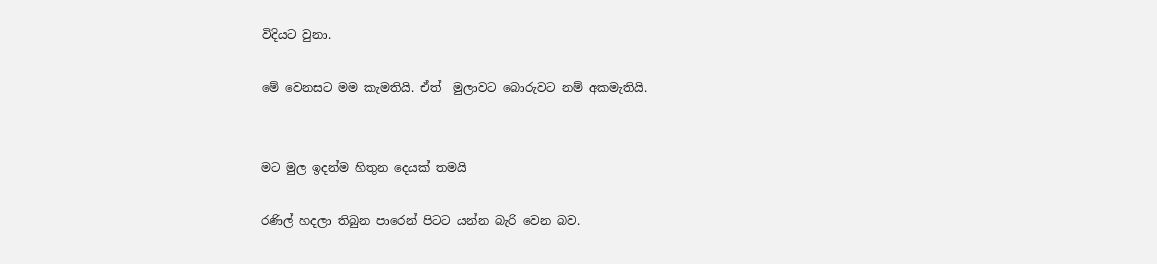විදියට වුනා.

මේ වෙනසට මම කැමතියි. ඒත්  මුලාවට බොරුවට නම් අකමැතියි.


මට මුල ඉදන්ම හිතුන දෙයක් තමයි

රණිල් හදලා තිබුන පාරෙන් පිටට යන්න බැරි වෙන බව.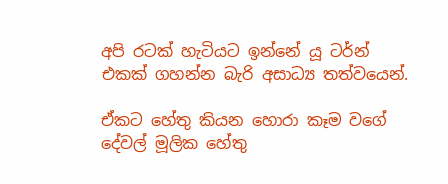අපි රටක් හැටියට ඉන්නේ යූ ටර්න් එකක් ගහන්න බැරි අසාධ්‍ය තත්වයෙන්.

ඒකට හේතු කියන හොරා කෑම වගේ දේවල් මූලික හේතු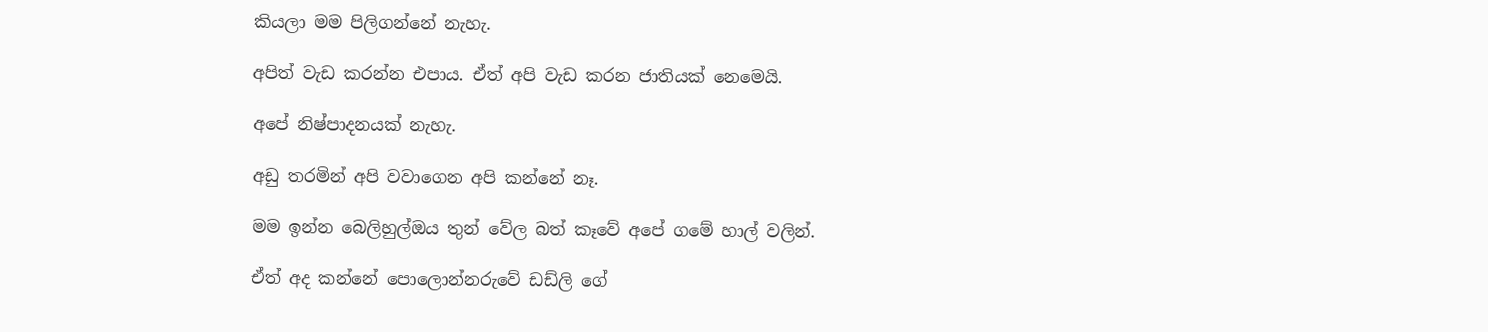කියලා මම පිලිගන්නේ නැහැ.

අපිත් වැඩ කරන්න එපාය. ඒත් අපි වැඩ කරන ජාතියක් නෙමෙයි.

අපේ නිෂ්පාදනයක් නැහැ.

අඩු තරමින් අපි වවාගෙන අපි කන්නේ නෑ.

මම ඉන්න බෙලිහුල්ඔය තුන් වේල බත් කෑවේ අපේ ගමේ හාල් වලින්.

ඒත් අද කන්නේ පොලොන්නරුවේ ඩඩ්ලි ගේ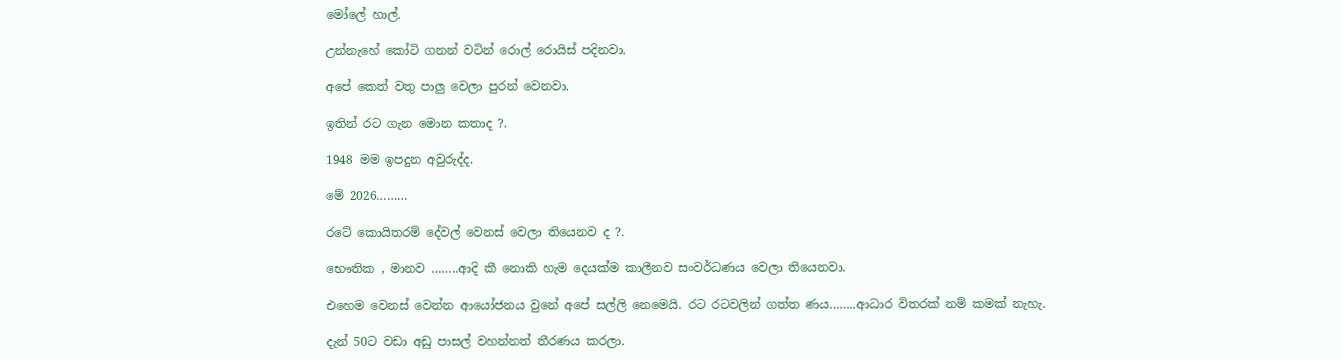මෝලේ හාල්.

උන්නැහේ කෝටි ගනන් වටින් රොල් රොයිස් පදිනවා.

අපේ කෙත් වතු පාලු වෙලා පුරන් වෙනවා.

ඉතින් රට ගැන මොන කතාද ?.

1948 මම ඉපදුන අවුරුද්ද.

මේ 2026………

රටේ කොයිතරම් දේවල් වෙනස් වෙලා තියෙනව ද ?.

භෞතික , මානව ……..ආදි කී නොකි හැම දෙයක්ම කාලීනව සංවර්ධණය වෙලා තියෙනවා.

එහෙම වෙනස් වෙන්න ආයෝජනය වුනේ අපේ සල්ලි නෙමෙයි. රට රටවලින් ගත්ත ණය……..ආධාර විතරක් නම් කමක් නැහැ.

දැන් 50ට වඩා අඩු පාසල් වහන්නත් තීරණය කරලා.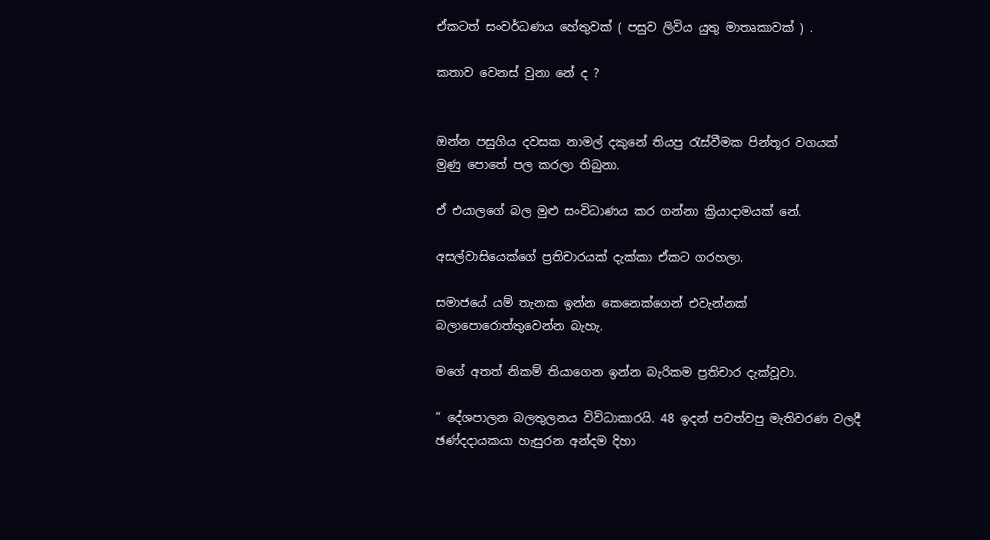ඒකටත් සංවර්ධණය හේතුවක් ( පසුව ලිවිය යුතු මාතෘකාවක් ) .

කතාව වෙනස් වුනා නේ ද ?


ඔන්න පසුගිය දවසක නාමල් දකුනේ තියපු රැස්වීමක පින්තූර වගයක් මුණු පොතේ පල කරලා තිබුනා.

ඒ එයාලගේ බල මුළු සංවිධාණය කර ගන්නා ක්‍රියාදාමයක් නේ.

අසල්වාසියෙක්ගේ ප්‍රතිචාරයක් දැක්කා ඒකට ගරහලා.

සමාජයේ යම් තැනක ඉන්න කෙනෙක්ගෙන් එවැන්නක් බලාපොරොත්තුවෙන්න බැහැ.

මගේ අතත් නිකම් තියාගෙන ඉන්න බැරිකම ප්‍රතිචාර දැක්වූවා.

“ දේශපාලන බලතුලනය විවිධාකාරයි. 48 ඉදන් පවත්වපු මැතිවරණ වලදී ඡණ්දදායකයා හැසුරන අන්දම දිහා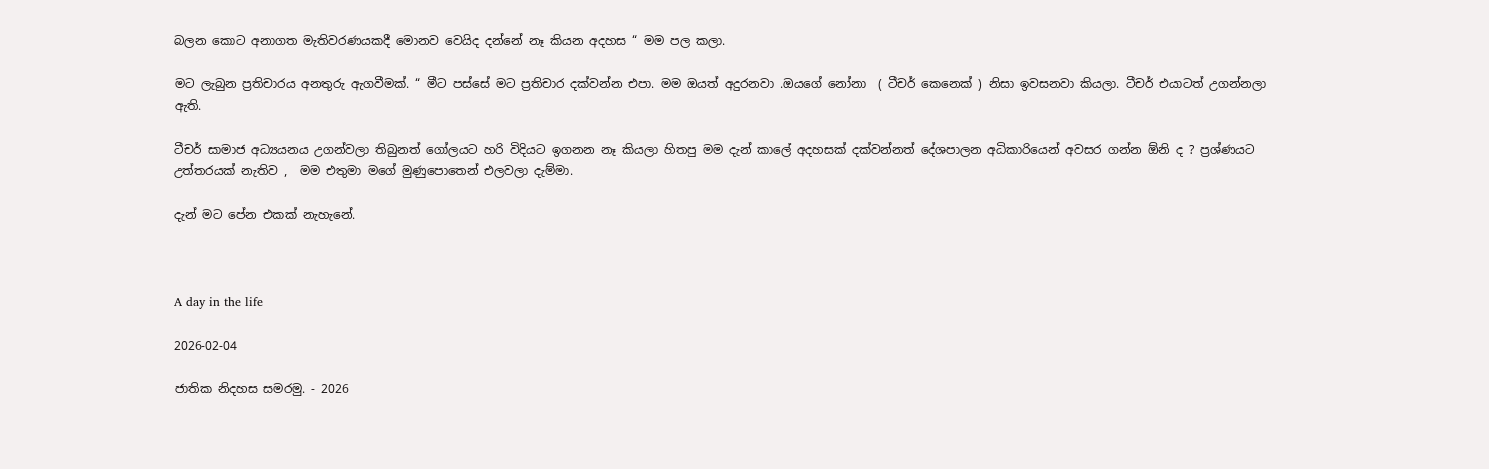බලන කොට අනාගත මැතිවරණයකදී මොනව වෙයිද දන්නේ නෑ කියන අදහස “ මම පල කලා.

මට ලැබුන ප්‍රතිචාරය අනතුරු ඇගවීමක්. “ මීට පස්සේ මට ප්‍රතිචාර දක්වන්න එපා. මම ඔයත් අදුරනවා .ඔයගේ නෝනා  ( ටීචර් කෙනෙක් ) නිසා ඉවසනවා කියලා. ටීචර් එයාටත් උගන්නලා ඇති.

ටීචර් සාමාජ අධ්‍යයනය උගන්වලා තිබුනත් ගෝලයට හරි විදියට ඉගනන නෑ කියලා හිතපු මම දැන් කාලේ අදහසක් දක්වන්නත් දේශපාලන අධිකාරියෙන් අවසර ගන්න ඕනි ද ? ප්‍රශ්ණයට උත්තරයක් නැතිව ,  මම එතුමා මගේ මුණුපොතෙන් එලවලා දැම්මා.

දැන් මට පේන එකක් නැහැනේ.



A day in the life

2026-02-04

ජාතික නිදහස සමරමු. - 2026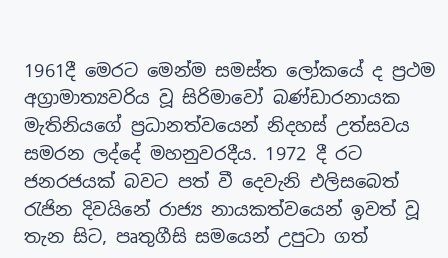1961දී මෙරට මෙන්ම සමස්ත ලෝකයේ ද ප්‍රථම අග්‍රාමාත්‍යවරිය වූ සිරිමාවෝ බණ්ඩාරනායක මැතිනියගේ ප්‍රධානත්වයෙන් නිදහස් උත්සවය සමරන ලද්දේ මහනුවරදීය. 1972 දී රට ජනරජයක් බවට පත් වී දෙවැනි එලිසබෙත් රැජින දිවයිනේ රාජ්‍ය නායකත්වයෙන් ඉවත් වූ තැන සිට, පෘතුගීසි සමයෙන් උපුටා ගත්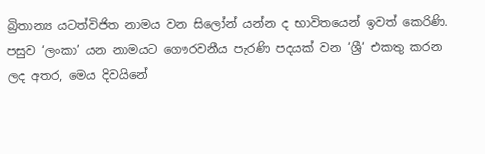බ්‍රිතාන්‍ය යටත්විජිත නාමය වන සිලෝන් යන්න ද භාවිතයෙන් ඉවත් කෙරිණි. පසුව ‘ලංකා’ යන නාමයට ගෞරවනීය පැරණි පදයක් වන ‘ශ්‍රී‘ එකතු කරන ලද අතර, මෙය දිවයිනේ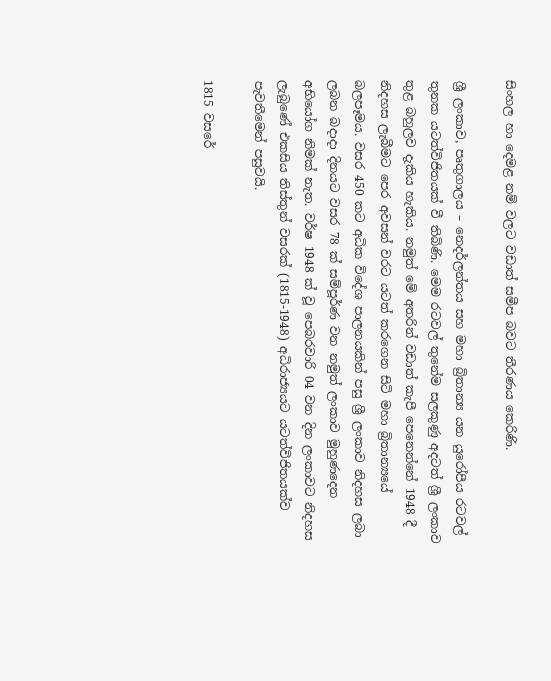සිංහල හා දෙමළ නම් වලට වඩාත් සමීප බවට තීරණය කෙරිණි.

ශ්‍රී ලංකාව, පෘතුගාලය – නෙදර්ලන්තය සහ මහා බ්‍රිතාන්‍ය යන යුරෝපීය රටවල් තුනක යටත්විජිතයක් වී තිබිණි. මෙම රටවල් තුනේම සලකුණු අදටත් ශ්‍රී ලංකාව තුළ බහුලව දැකිය හැකිය. නමුත් මේ අතරින් වඩාත් කැපී පෙනෙන්නේ 1948 දී නිදහස ලැබීමට පෙර අවසන් වරට යටත් කරගෙන සිටි මහා බ්‍රිතාන්‍යයේ බලපෑමය. වසර 450 කට අධික විදේශ පාලනයකින් පසු ශ්‍රී ලංකාව නිදහස ලබා ලබන බදාදා දිනයට වසර 78 ක් සම්පූර්ණ වන නමුත් ලංකාව මුහුණදෙන අභියෝග නිමක් නැත. වර්ෂ 1948 ක් වූ පෙබරවාරි 04 වන දින ලංකාවට නිදහස ලැබුණේ එකසිය තිස්තුන් වසරක් (1815-1948) අධිරාජ්‍යයට යටත්විජිතයක්ව පැවතීමෙන් පසුවයි.

1815 වසරේ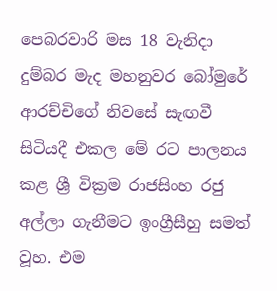පෙබරවාරි මස 18 වැනිදා දුම්බර මැද මහනුවර බෝමුරේ ආරච්චිගේ නිවසේ සැඟවී සිටියදී එකල මේ රට පාලනය කළ ශ්‍රී වික්‍රම රාජසිංහ රජු අල්ලා ගැනීමට ඉංග්‍රීසීහු සමත් වූහ. එම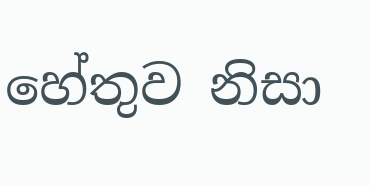හේතුව නිසා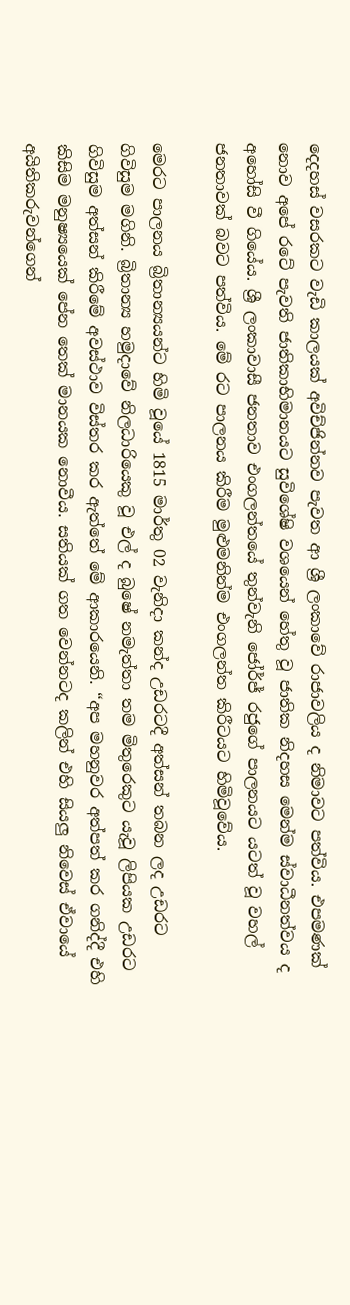දෙදහස් වසරකට වැඩි කාලයක් අවිච්ජින්නව පැවත ආ ශ්‍රී ලංකාවේ රාජාවලිය ද නිමාවට පත්විය. එපමණක් නොව අපේ රටේ පැවති ජාතිකාභිමානයට සුවිශේෂි වශයෙන් හේතු වූ ජාතික නිදහස මෙන්ම ස්වාධීනත්වය ද අහෝසි වී ගියේය. ශ්‍රී ලංකාවාසී ජනතාව එංගලන්තයේ තුන්වැනි ජෝර්ජ් රජුගේ පාලනයට යටත් වූ වහල් ජනතාවක් බවට පත්විය. මේ රට පාලනය කිරීම මුළුමනින්ම එංගලන්ත කිරීටයට හිමිවූවේය.

මෙරට පාලනය බ්‍රිතාන්‍යයන්ට හිමි වූයේ 1815 මාර්තු 02 වැනිදා කන්ද උඩරටදී අත්සන් තබන ලද උඩරට ගිවිසුම මගිනි. බ්‍රිතාන්‍ය හමුදාවේ නිලධාරියෙකු වූ එල් ද බුෂේ නමැත්තා තම මිතුරෙකුට යැවූ ලිපියක උඩරට ගිවිසුම අත්සන් කිරීමේ අවස්ථාව විස්තර කර ඇත්තේ මේ ආකාරයෙනි. “අප මහනුවර අත්පත් කර ගනිද්දී එහි කිසිම මනුෂ්‍යයෙක් පේන තෙක් මානයක නොවීය. සතියක් ගත වෙන්නටද කලින් එහි සියලු නිවෙස් ඒවායේ අයිතිකරුවන්ගෙන්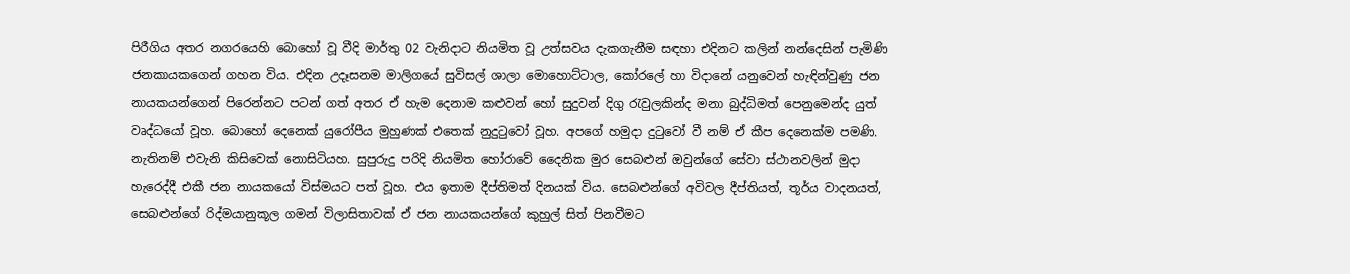පිරීගිය අතර නගරයෙහි බොහෝ වූ වීදි මාර්තු 02 වැනිදාට නියමිත වූ උත්සවය දැකගැනීම සඳහා එදිනට කලින් නන්දෙසින් පැමිණි ජනකායකගෙන් ගහන විය. එදින උදෑසනම මාලිගයේ සුවිසල් ශාලා මොහොට්ටාල, කෝරලේ හා විදානේ යනුවෙන් හැඳින්වුණු ජන නායකයන්ගෙන් පිරෙන්නට පටන් ගත් අතර ඒ හැම දෙනාම කළුවන් හෝ සුදුවන් දිගු රැවුලකින්ද මනා බුද්ධිමත් පෙනුමෙන්ද යුත් වෘද්ධයෝ වූහ. බොහෝ දෙනෙක් යුරෝපීය මුහුණක් එතෙක් නුදුටුවෝ වූහ. අපගේ හමුදා දුටුවෝ වී නම් ඒ කීප දෙනෙක්ම පමණි. නැතිනම් එවැනි කිසිවෙක් නොසිටියහ. සුපුරුදු පරිදි නියමිත හෝරාවේ දෛනික මුර සෙබළුන් ඔවුන්ගේ සේවා ස්ථානවලින් මුදා හැරෙද්දී එකී ජන නායකයෝ විස්මයට පත් වූහ. එය ඉතාම දීප්තිමත් දිනයක් විය. සෙබළුන්ගේ අවිවල දීප්තියත්, තූර්ය වාදනයත්, සෙබළුන්ගේ රිද්මයානුකූල ගමන් විලාසිතාවක් ඒ ජන නායකයන්ගේ කුහුල් සිත් පිනවීමට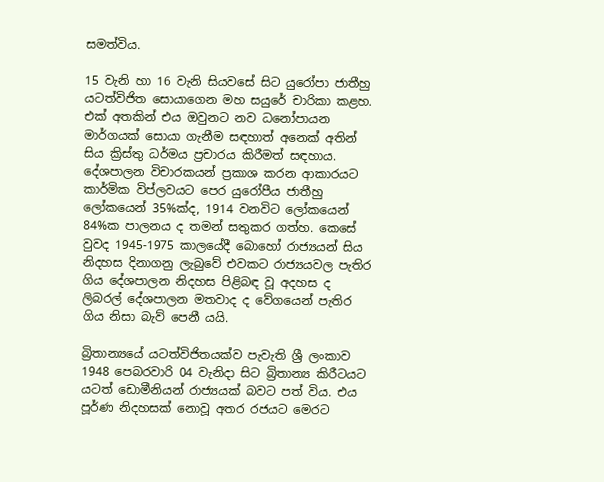සමත්විය.

15 වැනි හා 16 වැනි සියවසේ සිට යුරෝපා ජාතීහු යටත්විජිත සොයාගෙන මහ සයුරේ චාරිකා කළහ. එක් අතකින් එය ඔවුනට නව ධනෝපායන මාර්ගයක් සොයා ගැනීම සඳහාත් අනෙක් අතින් සිය ක්‍රිස්තු ධර්මය ප්‍රචාරය කිරීමත් සඳහාය. දේශපාලන විචාරකයන් ප්‍රකාශ කරන ආකාරයට කාර්මික විප්ලවයට පෙර යුරෝපීය ජාතීහු ලෝකයෙන් 35%ක්ද, 1914 වනවිට ලෝකයෙන් 84%ක පාලනය ද තමන් සතුකර ගත්හ. කෙසේ වුවද 1945-1975 කාලයේදී බොහෝ රාජ්‍යයන් සිය නිදහස දිනාගනු ලැබුවේ එවකට රාජ්‍යයවල පැතිර ගිය දේශපාලන නිදහස පිළිබඳ වූ අදහස ද ලිබරල් දේශපාලන මතවාද ද වේගයෙන් පැතිර ගිය නිසා බැව් පෙනී යයි.

බ්‍රිතාන්‍යයේ යටත්විජිතයක්ව පැවැති ශ්‍රී ලංකාව 1948 පෙබරවාරි 04 වැනිදා සිට බ්‍රිතාන්‍ය කිරීටයට යටත් ඩොමීනියන් රාජ්‍යයක් බවට පත් විය. එය පූර්ණ නිදහසක් නොවූ අතර රජයට මෙරට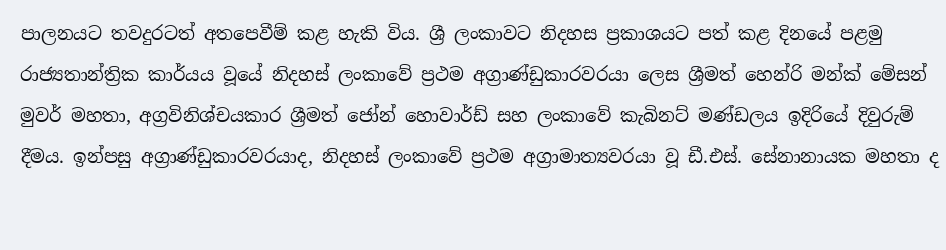පාලනයට තවදුරටත් අතපෙවීම් කළ හැකි විය. ශ්‍රී ලංකාවට නිදහස ප්‍රකාශයට පත් කළ දිනයේ පළමු රාජ්‍යතාන්ත්‍රික කාර්යය වූයේ නිදහස් ලංකාවේ ප්‍රථම අග්‍රාණ්ඩුකාරවරයා ලෙස ශ්‍රීමත් හෙන්රි මන්ක් මේසන් මුවර් මහතා, අග්‍රවිනිශ්චයකාර ශ්‍රීමත් ජෝන් හොවාර්ඩ් සහ ලංකාවේ කැබිනට් මණ්ඩලය ඉදිරියේ දිවුරුම් දීමය. ඉන්පසු අග්‍රාණ්ඩුකාරවරයාද, නිදහස් ලංකාවේ ප්‍රථම අග්‍රාමාත්‍යවරයා වූ ඩී.එස්. සේනානායක මහතා ද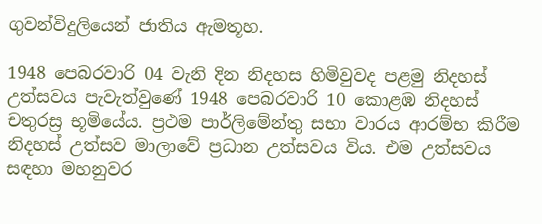ගුවන්විදුලියෙන් ජාතිය ඇමතූහ.

1948 පෙබරවාරි 04 වැනි දින නිදහස හිමිවුවද පළමු නිදහස් උත්සවය පැවැත්වුණේ 1948 පෙබරවාරි 10 කොළඹ නිදහස් චතුරස්‍ර භූමියේය. ප්‍රථම පාර්ලිමේන්තු සභා වාරය ආරම්භ කිරීම නිදහස් උත්සව මාලාවේ ප්‍රධාන උත්සවය විය. එම උත්සවය සඳහා මහනුවර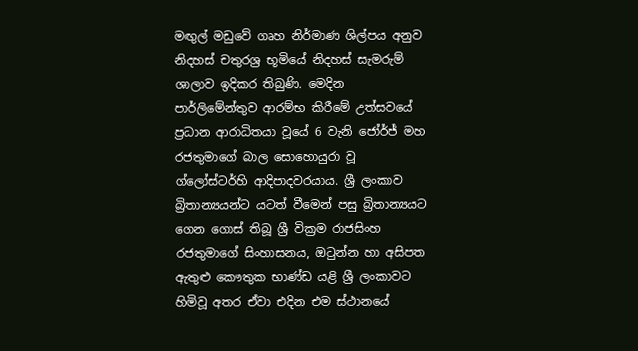මඟුල් මඩුවේ ගෘහ නිර්මාණ ශිල්පය අනුව නිදහස් චතුරශ්‍ර භූමියේ නිදහස් සැමරුම් ශාලාව ඉදිකර තිබුණි. මෙදින පාර්ලිමේන්තුව ආරම්භ කිරීමේ උත්සවයේ ප්‍රධාන ආරාධිතයා වූයේ 6 වැනි ජෝර්ජ් මහ රජතුමාගේ බාල සොහොයුරා වූ ග්ලෝස්ටර්හි ආදිපාදවරයාය. ශ්‍රී ලංකාව බ්‍රිතාන්‍යයන්ට යටත් වීමෙන් පසු බ්‍රිතාන්‍යයට ගෙන ගොස් තිබූ ශ්‍රී වික්‍රම රාජසිංහ රජතුමාගේ සිංහාසනය, ඔටුන්න හා අසිපත ඇතුළු කෞතුක භාණ්ඩ යළි ශ්‍රී ලංකාවට හිමිවූ අතර ඒවා එදින එම ස්ථානයේ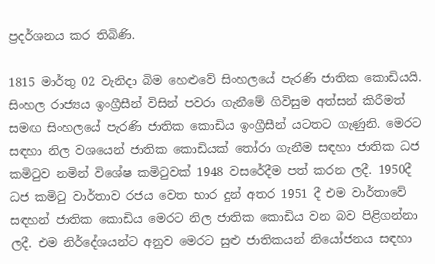ප්‍රදර්ශනය කර තිබිණි.

1815 මාර්තු 02 වැනිදා බිම හෙළුවේ සිංහලයේ පැරණි ජාතික කොඩියයි. සිංහල රාජ්‍යය ඉංග්‍රීසීන් විසින් පවරා ගැනීමේ ගිවිසුම අත්සන් කිරීමත් සමඟ සිංහලයේ පැරණි ජාතික කොඩිය ඉංග්‍රීසීන් යටතට ගැණුනි. මෙරට සඳහා නිල වශයෙන් ජාතික කොඩියක් තෝරා ගැනීම සඳහා ජාතික ධජ කමිටුව නමින් විශේෂ කමිටුවක් 1948 වසරේදීම පත් කරන ලදී. 1950දී ධජ කමිටු වාර්තාව රජය වෙත භාර දුන් අතර 1951 දී එම වාර්තාවේ සඳහන් ජාතික කොඩිය මෙරට නිල ජාතික කොඩිය වන බව පිළිගන්නා ලදී. එම නිර්දේශයන්ට අනුව මෙරට සුළු ජාතිකයන් නියෝජනය සඳහා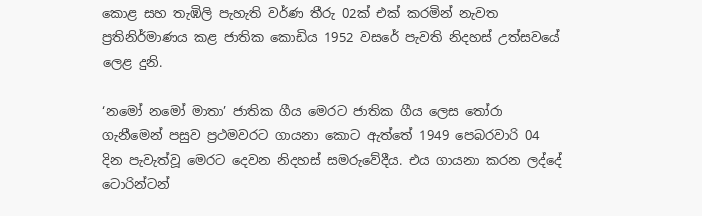කොළ සහ තැඹිලි පැහැති වර්ණ තීරු 02ක් එක් කරමින් නැවත ප්‍රතිනිර්මාණය කළ ජාතික කොඩිය 1952 වසරේ පැවති නිදහස් උත්සවයේ ලෙළ දුනි.

‘නමෝ නමෝ මාතා’ ජාතික ගීය මෙරට ජාතික ගීය ලෙස තෝරා ගැනීමෙන් පසුව ප්‍රථමවරට ගායනා කොට ඇත්තේ 1949 පෙබරවාරි 04 දින පැවැත්වූ මෙරට දෙවන නිදහස් සමරුවේදීය. එය ගායනා කරන ලද්දේ ටොරින්ටන්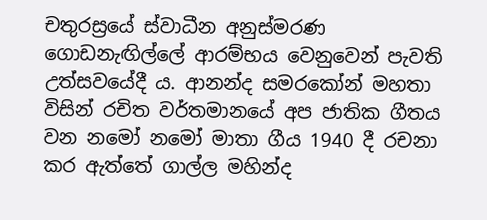චතුරස්‍රයේ ස්වාධීන අනුස්මරණ ගොඩනැඟිල්ලේ ආරම්භය වෙනුවෙන් පැවති උත්සවයේදී ය. ආනන්ද සමරකෝන් මහතා විසින් රචිත වර්තමානයේ අප ජාතික ගීතය වන නමෝ නමෝ මාතා ගීය 1940 දී රචනා කර ඇත්තේ ගාල්ල මහින්ද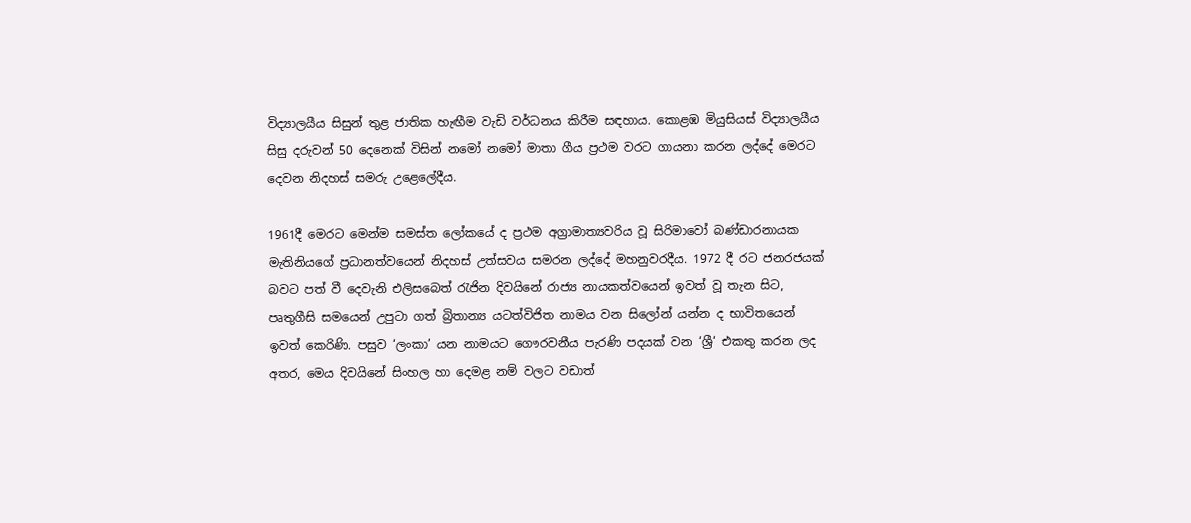විද්‍යාලයීය සිසුන් තුළ ජාතික හැඟීම වැඩි වර්ධනය කිරීම සඳහාය. කොළඹ මියුසියස් විද්‍යාලයීය සිසු දරුවන් 50 දෙනෙක් විසින් නමෝ නමෝ මාතා ගීය ප්‍රථම වරට ගායනා කරන ලද්දේ මෙරට දෙවන නිදහස් සමරු උළෙලේදීය.

1961දී මෙරට මෙන්ම සමස්ත ලෝකයේ ද ප්‍රථම අග්‍රාමාත්‍යවරිය වූ සිරිමාවෝ බණ්ඩාරනායක මැතිනියගේ ප්‍රධානත්වයෙන් නිදහස් උත්සවය සමරන ලද්දේ මහනුවරදීය. 1972 දී රට ජනරජයක් බවට පත් වී දෙවැනි එලිසබෙත් රැජින දිවයිනේ රාජ්‍ය නායකත්වයෙන් ඉවත් වූ තැන සිට, පෘතුගීසි සමයෙන් උපුටා ගත් බ්‍රිතාන්‍ය යටත්විජිත නාමය වන සිලෝන් යන්න ද භාවිතයෙන් ඉවත් කෙරිණි. පසුව ‘ලංකා’ යන නාමයට ගෞරවනීය පැරණි පදයක් වන ‘ශ්‍රී‘ එකතු කරන ලද අතර, මෙය දිවයිනේ සිංහල හා දෙමළ නම් වලට වඩාත්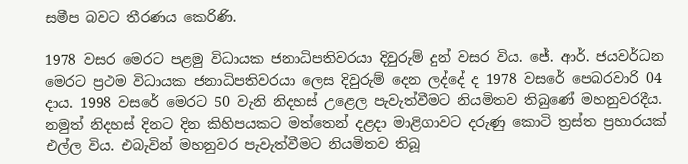සමීප බවට තීරණය කෙරිණි.

1978 වසර මෙරට පළමු විධායක ජනාධිපතිවරයා දිවුරුම් දුන් වසර විය. ජේ. ආර්. ජයවර්ධන මෙරට ප්‍රථම විධායක ජනාධිපතිවරයා ලෙස දිවුරුම් දෙන ලද්දේ ද 1978 වසරේ පෙබරවාරි 04 දාය. 1998 වසරේ මෙරට 50 වැනි නිදහස් උළෙල පැවැත්වීමට නියමිතව තිබුණේ මහනුවරදීය. නමුත් නිදහස් දිනට දින කිහිපයකට මත්තෙන් දළදා මාළිගාවට දරුණු කොටි ත්‍රස්ත ප්‍රහාරයක් එල්ල විය. එබැවින් මහනුවර පැවැත්වීමට නියමිතව තිබූ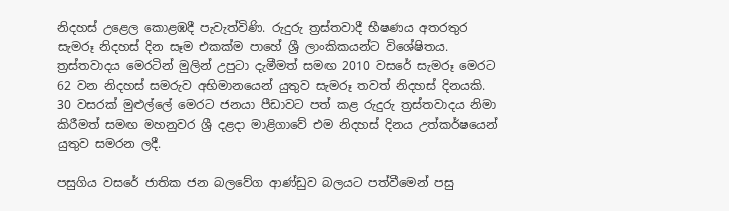නිදහස් උළෙල කොළඹදී පැවැත්විණි. රුදුරු ත්‍රස්තවාදී භීෂණය අතරතුර සැමරූ නිදහස් දින සෑම එකක්ම පාහේ ශ්‍රී ලාංකිකයන්ට විශේෂිතය. ත්‍රස්තවාදය මෙරටින් මුලින් උපුටා දැමීමත් සමඟ 2010 වසරේ සැමරූ මෙරට 62 වන නිදහස් සමරුව අභිමානයෙන් යුතුව සැමරූ තවත් නිදහස් දිනයකි. 30 වසරක් මුළුල්ලේ මෙරට ජනයා පීඩාවට පත් කළ රුදුරු ත්‍රස්තවාදය නිමා කිරීමත් සමඟ මහනුවර ශ්‍රී දළදා මාළිගාවේ එම නිදහස් දිනය උත්කර්ෂයෙන් යුතුව සමරන ලදී.

පසුගිය වසරේ ජාතික ජන බලවේග ආණ්ඩුව බලයට පත්වීමෙන් පසු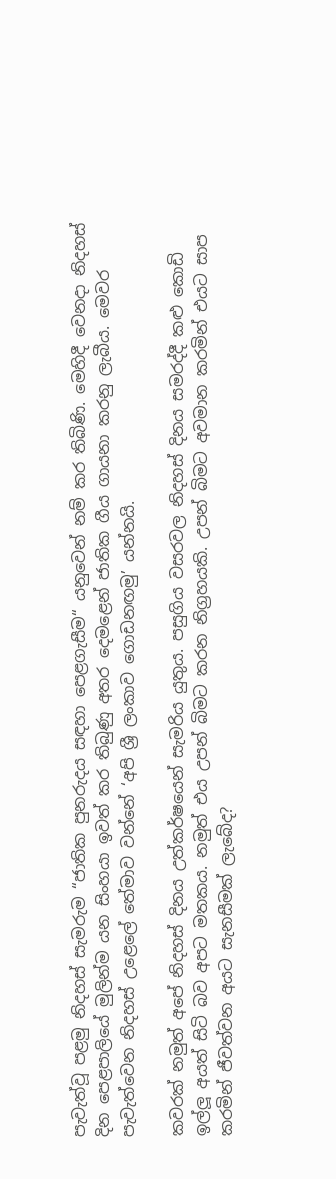පැවැත්වූ පළමු නිදහස් සැමරුම “ජාතික පුනරුදය සඳහා පෙළගැසීම“ යනුවෙන් නම් කර තිබිණි. මෙහිදී වෙනදා නිදහස් දින පෙළපාලියේ මුලින්ම යන සිංහයා ඉවත් කර තිබුණු අතර දෙමළෙන් ජාතික ගීය ගායනා කරනු ලැබීය. මෙවර පැවැත්වෙන නිදහස් උළෙලේ තේමාව වන්නේ ‘අපි ශ්‍රී ලංකාව ගොඩනඟමු’ යන්නයි.

කවරක් නමුත් අපේ නිදහස් දිනය උත්කර්ෂයෙන් සැමරිය යුතුය. පසුගිය වසරවල නිදහස් දිනය සමරද්දී කළු කොඩි ඉල්ලූ අයත් සිටි බව අපට මතකය. නමුත් එය උපන් බිමට කරන නිග්‍රහයකි. උපන් බිමට අවමාන කරමින් එයට සාප කරමින් ජීවත්වන අයට සැනසීමක් ලැබේද?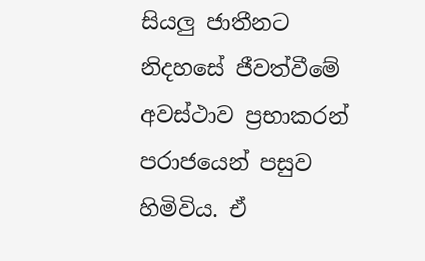සියලු ජාතීනට නිදහසේ ජීවත්වීමේ අවස්ථාව ප්‍රභාකරන් පරාජයෙන් පසුව හිමිවිය. ඒ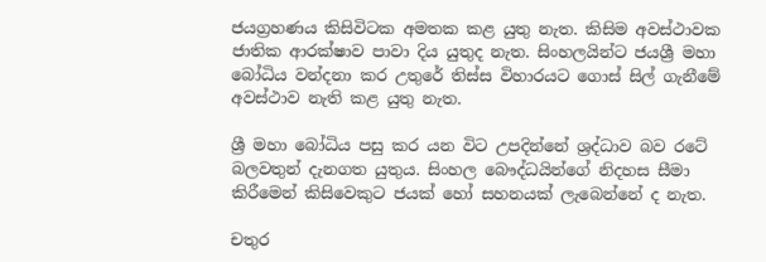ජයග්‍රහණය කිසිවිටක අමතක කළ යුතු නැත. කිසිම අවස්ථාවක ජාතික ආරක්ෂාව පාවා දිය යුතුද නැත. සිංහලයින්ට ජයශ්‍රී මහා බෝධිය වන්දනා කර උතුරේ තිස්ස විහාරයට ගොස් සිල් ගැනීමේ අවස්ථාව නැති කළ යුතු නැත.

ශ්‍රී මහා බෝධිය පසු කර යන විට උපදින්නේ ශ්‍රද්ධාව බව රටේ බලවතුන් දැනගත යුතුය. සිංහල බෞද්ධයින්ගේ නිදහස සීමා කිරීමෙන් කිසිවෙකුට ජයක් හෝ සහනයක් ලැබෙන්නේ ද නැත.

චතුර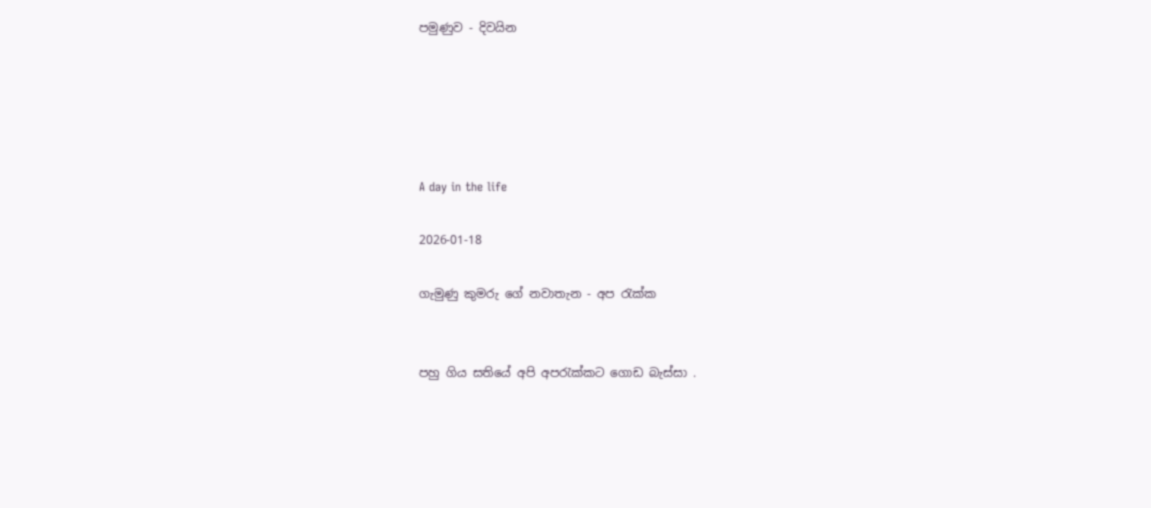පමුණුව - දිවයින





A day in the life

2026-01-18

ගැමුණු කුමරු ගේ නවාතැන - අප රැක්ක


පහු ගිය සතියේ අපි අපරැක්කට ගොඩ බැස්සා .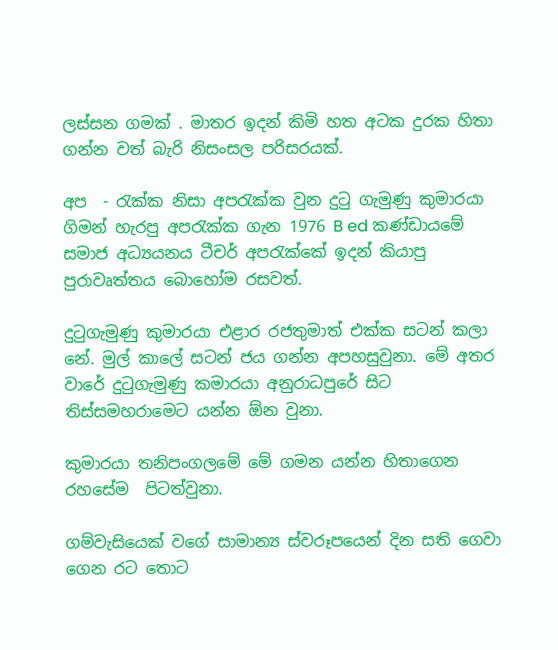ලස්සන ගමක් . මාතර ඉදන් කිමි හත අටක දුරක හිතා ගන්න වත් බැරි නිසංසල පරිසරයක්.

අප  - රැක්ක නිසා අපරැක්ක වුන දුටු ගැමුණු කුමාරයා ගිමන් හැරපු අපරැක්ක ගැන 1976 B ed කණ්ඩායමේ  සමාජ අධ්‍යයනය ටීචර් අපරැක්කේ ඉදන් කියාපු පුරාවෘත්තය බොහෝම රසවත්.

දුටුගැමුණු කුමාරයා එළාර රජතුමාත් එක්ක සටන් කලා නේ. මුල් කාලේ සටන් ජය ගන්න අපහසුවුනා. මේ අතර වාරේ දුටුගැමුණු කමාරයා අනුරාධපුරේ සිට තිස්සමහරාමෙට යන්න ඕන වුනා.

කුමාරයා තනිපංගලමේ මේ ගමන යන්න හිතාගෙන රහසේම  පිටත්වුනා.

ගම්වැසියෙක් වගේ සාමාන්‍ය ස්වරූපයෙන් දින සති ගෙවා ගෙන රට තොට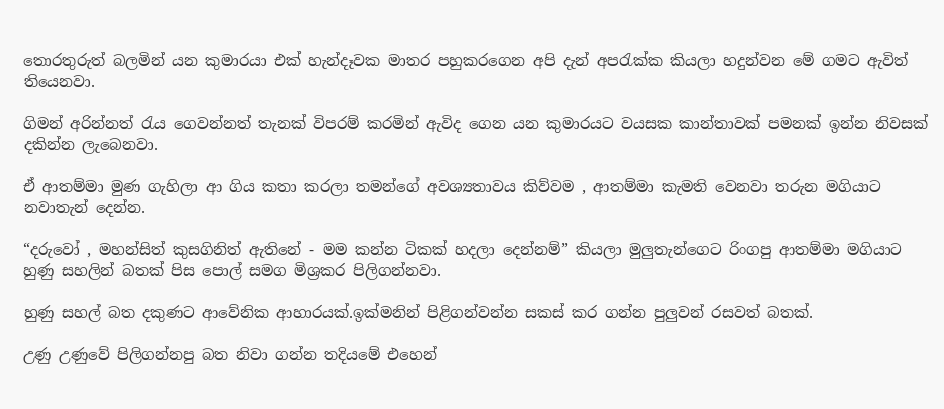තොරතුරුත් බලමින් යන කුමාරයා එක් හැන්දෑවක මාතර පහුකරගෙන අපි දැන් අපරැක්ක කියලා හදුන්වන මේ ගමට ඇවිත් තියෙනවා.

ගිමන් අරින්නත් රැය ගෙවන්නත් තැනක් විපරම් කරමින් ඇවිද ගෙන යන කුමාරයට වයසක කාන්තාවක් පමනක් ඉන්න නිවසක් දකින්න ලැබෙනවා.

ඒ ආතම්මා මුණ ගැහිලා ආ ගිය කතා කරලා තමන්ගේ අවශ්‍යතාවය කිව්වම , ආතම්මා කැමති වෙනවා තරුන මගියාට නවාතැන් දෙන්න.

“දරුවෝ , මහන්සිත් කුසගිනිත් ඇතිනේ - මම කන්න ටිකක් හදලා දෙන්නම්” කියලා මුලුතැන්ගෙට රිංගපු ආතම්මා මගියාට හුණු සහලින් බතක් පිස පොල් සමග මිශ්‍රකර පිලිගන්නවා.

හුණු සහල් බත දකුණට ආවේනික ආහාරයක්.ඉක්මනින් පිළිගන්වන්න සකස් කර ගන්න පුලුවන් රසවත් බතක්.

උණු උණුවේ පිලිගන්නපු බත නිවා ගන්න තදියමේ එහෙන්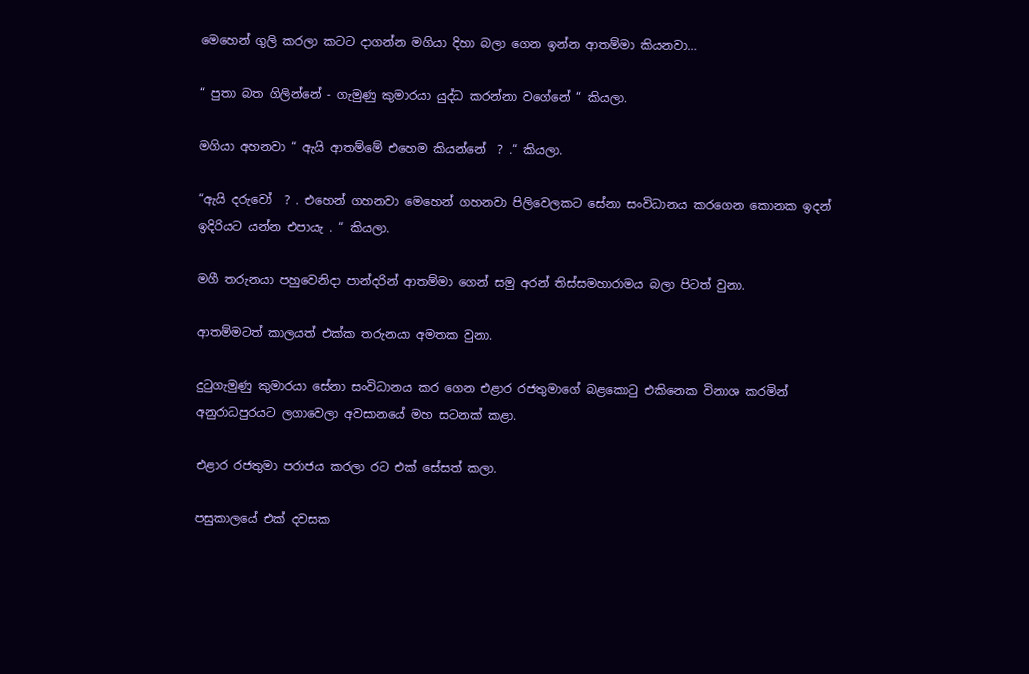මෙහෙන් ගුලි කරලා කටට දාගන්න මගියා දිහා බලා ගෙන ඉන්න ආතම්මා කියනවා…

“ පුතා බත ගිලින්නේ - ගැමුණු කුමාරයා යුද්ධ කරන්නා වගේනේ “ කියලා.

මගියා අහනවා “ ඇයි ආතම්මේ එහෙම කියන්නේ  ? .“ කියලා.

“ඇයි දරුවෝ  ? . එහෙන් ගහනවා මෙහෙන් ගහනවා පිලිවෙලකට සේනා සංවිධානය කරගෙන කොනක ඉදන් ඉදිරියට යන්න එපායැ . “ කියලා.

මගී තරුනයා පහුවෙනිදා පාන්දරින් ආතම්මා ගෙන් සමු අරන් තිස්සමහාරාමය බලා පිටත් වුනා.

ආතම්මටත් කාලයත් එක්ක තරුනයා අමතක වුනා.

දුටුගැමුණු කුමාරයා සේනා සංවිධානය කර ගෙන එළාර රජතුමාගේ බළකොටු එකිනෙක විනාශ කරමින් අනුරාධපුරයට ලගාවෙලා අවසානයේ මහ සටනක් කළා.

එළාර රජතුමා පරාජය කරලා රට එක් සේසත් කලා.

පසුකාලයේ එක් දවසක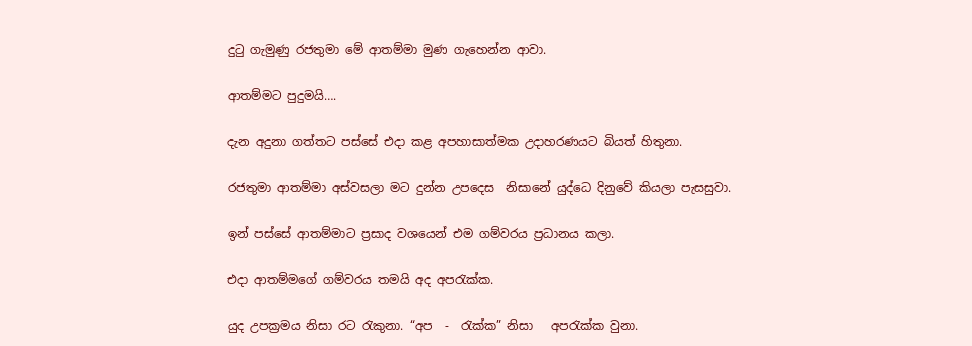දුටු ගැමුණු රජතුමා මේ ආතම්මා මුණ ගැහෙන්න ආවා.

ආතම්මට පුදුමයි….

දැන අදුනා ගත්තට පස්සේ එදා කළ අපහාසාත්මක උදාහරණයට බියත් හිතුනා.

රජතුමා ආතම්මා අස්වසලා මට දුන්න උපදෙස  නිසානේ යුද්ධෙ දිනුවේ කියලා පැසසුවා.

ඉන් පස්සේ ආතම්මාට ප්‍රසාද වශයෙන් එම ගම්වරය ප්‍රධානය කලා.

එදා ආතම්මගේ ගම්වරය තමයි අද අපරැක්ක.

යුද උපක්‍රමය නිසා රට රැකුනා. “අප  -  රැක්ක” නිසා   අපරැක්ක වුනා.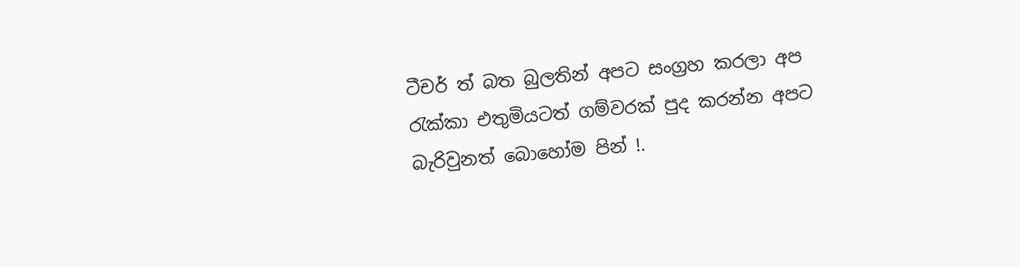ටීචර් ත් බත බුලතින් අපට සංග්‍රහ කරලා අප රැක්කා එතුමියටත් ගම්වරක් පුද කරන්න අපට බැරිවුනත් බොහෝම පින් !.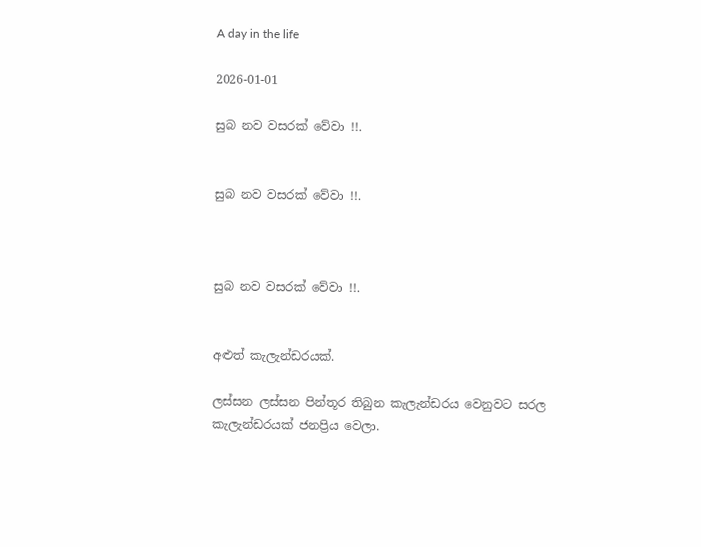A day in the life

2026-01-01

සුබ නව වසරක් වේවා !!.


සුබ නව වසරක් වේවා !!.



සුබ නව වසරක් වේවා !!.


අළුත් කැලැන්ඩරයක්.

ලස්සන ලස්සන පින්තූර තිබුන කැලැන්ඩරය වෙනුවට සරල කැලැන්ඩරයක් ජනප්‍රිය වෙලා.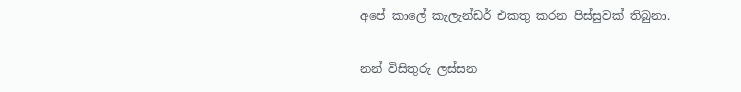අපේ කාලේ කැලැන්ඩර් එකතු කරන පිස්සුවක් තිබුනා.

නන් විසිතුරු ලස්සන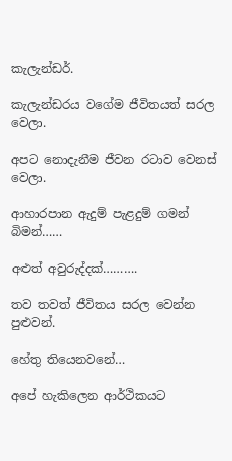කැලැන්ඩර්.

කැලැන්ඩරය වගේම ජීවිතයත් සරල වෙලා.

අපට නොදැනීම ජීවන රටාව වෙනස් වෙලා.

ආහාරපාන ඇදුම් පැළදුම් ගමන් බිමන්……

අළුත් අවුරුද්දක්……….

තව තවත් ජීවිතය සරල වෙන්න පුළුවන්.

හේතු තියෙනවනේ…

අපේ හැකිලෙන ආර්ථිකයට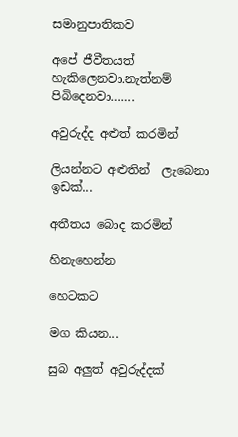සමානුපාතිකව

අපේ ජීවීතයත් හැකිලෙනවා.නැත්නම් පිබිදෙනවා…….

අවුරුද්ද අළුත් කරමින්

ලියන්නට අළුතින්  ලැබෙනා ඉඩක්...

අතීතය බොද කරමින්

හිනැහෙන්න

හෙටකට

මග කියන...

සුබ අලුත් අවුරුද්දක්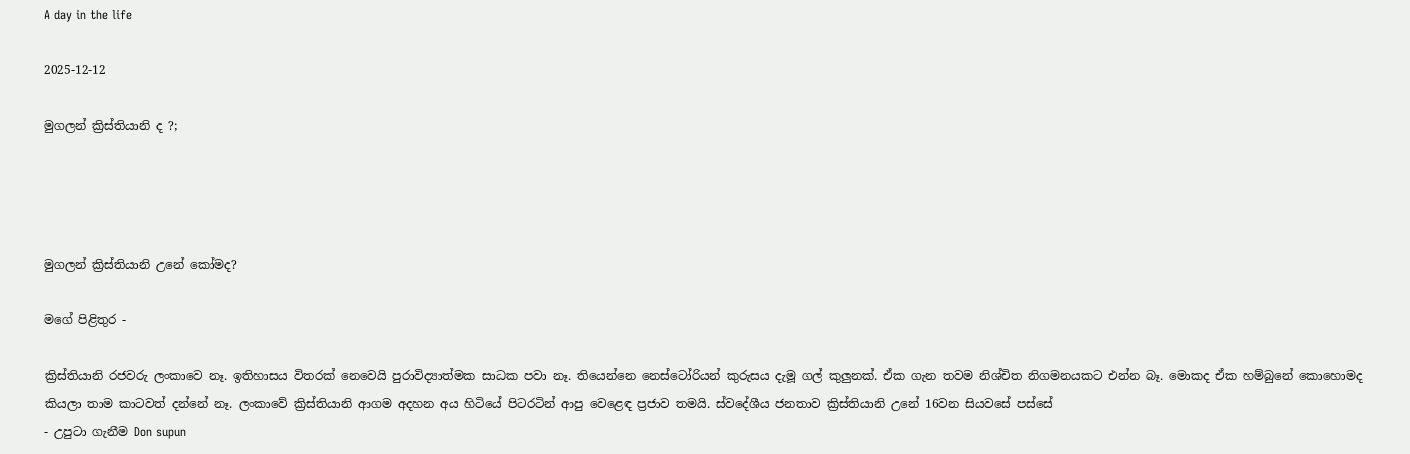A day in the life

2025-12-12

මුගලන් ක්‍රිස්තියානි ද ?;




මුගලන් ක්‍රිස්තියානි උනේ කෝමද?

මගේ පිළිතුර -

ක්‍රිස්තියානි රජවරු ලංකාවෙ නෑ. ඉතිහාසය විතරක් නෙවෙයි පුරාවිද්‍යාත්මක සාධක පවා නෑ. තියෙන්නෙ නෙස්ටෝරියන් කුරුසය දැමූ ගල් කුලුනක්. ඒක ගැන තවම නිශ්චිත නිගමනයකට එන්න බෑ. මොකද ඒක හම්බුනේ කොහොමද කියලා තාම කාටවත් දන්නේ නෑ. ලංකාවේ ක්‍රිස්තියානි ආගම අදහන අය හිටියේ පිටරටින් ආපු වෙළෙඳ ප්‍රජාව තමයි. ස්වදේශීය ජනතාව ක්‍රිස්තියානි උනේ 16වන සියවසේ පස්සේ
- උපුටා ගැනීම Don supun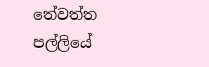තේවත්ත පල්ලියේ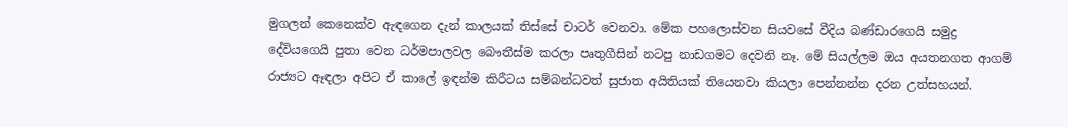මුගලන් කෙනෙක්ව ඇඳගෙන දැන් කාලයක් තිස්සේ චාටර් වෙනවා. මේක පහලොස්වන සියවසේ වීදිය බණ්ඩාරගෙයි සමුද්‍ර දේවියගෙයි පුතා වෙන ධර්මපාලවල බෞතීස්ම කරලා පෘතුගීසින් නටපු නාඩගමට දෙවනි නෑ. මේ සියල්ලම ඔය අයතනගත ආගම් රාජ්‍යට ඈඳලා අපිට ඒ කාලේ ඉඳන්ම කිරීටය සම්බන්ධවත් සුජාත අයිතියක් තියෙනවා කියලා පෙන්නන්න දරන උත්සහයන්.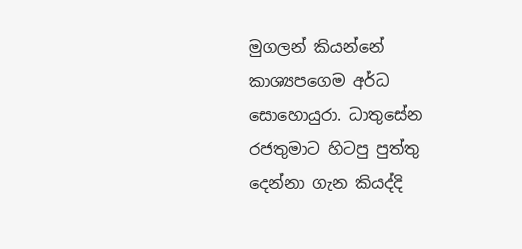මුගලන් කියන්නේ කාශ්‍යපගෙම අර්ධ සොහොයුරා. ධාතුසේන රජතුමාට හිටපු පුත්තු දෙන්නා ගැන කියද්දි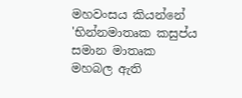මහවංසය කියන්නේ
'භින්නමාතෘක කසුප්ය සමාන මාතෘක මහබල ඇති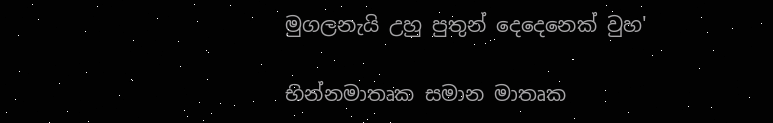මුගලනැයි උහු පුතුන් දෙදෙනෙක් වුහ'

භින්නමාතෘක සමාන මාතෘක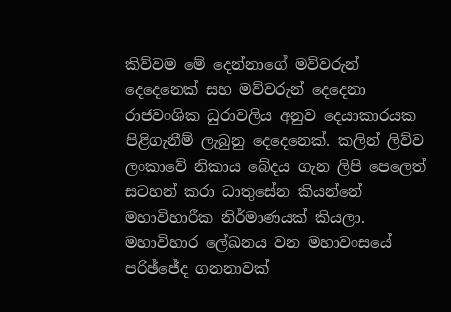කිව්වම මේ දෙන්නාගේ මව්වරුන් දෙදෙනෙක් සහ මව්වරුන් දෙදෙනා රාජවංශික ධුරාවලිය අනුව දෙයාකාරයක පිළිගැනීම් ලැබුනු දෙදෙනෙක්. කලින් ලිව්ව ලංකාවේ නිකාය බේදය ගැන ලිපි පෙලෙත් සටහන් කරා ධාතුසේන කියන්නේ මහාවිහාරීක නිර්මාණයක් කියලා. මහාවිහාර ලේඛනය වන මහාවංසයේ පරිඡ්ජේද ගනනාවක්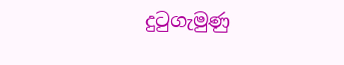දුටුගැමුණු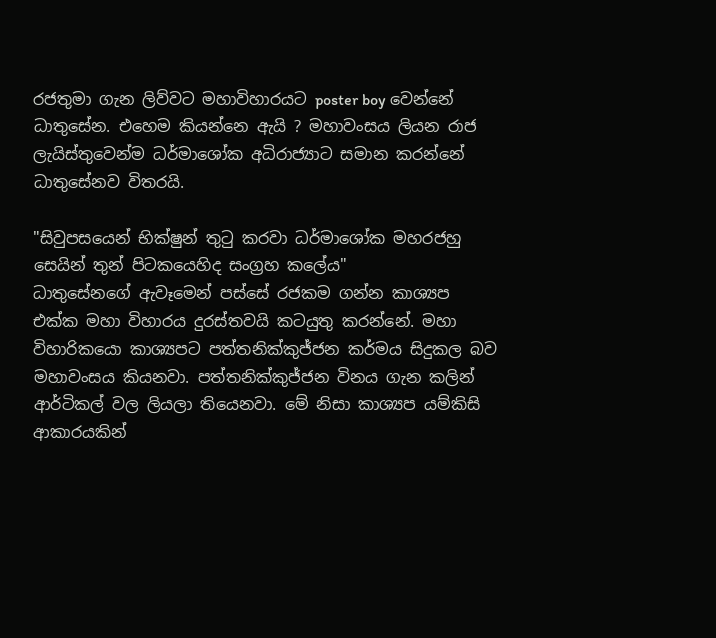රජතුමා ගැන ලිව්වට මහාවිහාරයට poster boy වෙන්නේ ධාතුසේන. එහෙම කියන්නෙ ඇයි ? මහාවංසය ලියන රාජ ලැයිස්තුවෙන්ම ධර්මාශෝක අධිරාජ්‍යාට සමාන කරන්නේ ධාතුසේනව විතරයි.

"සිවුපසයෙන් භික්ෂුන් තුටු කරවා ධර්මාශෝක මහරජහු සෙයින් තුන් පිටකයෙහිද සංග්‍රහ කලේය"
ධාතුසේනගේ ඇවෑමෙන් පස්සේ රජකම ගන්න කාශ්‍යප එක්ක මහා විහාරය දුරස්තවයි කටයුතු කරන්නේ. මහා විහාරිකයො කාශ්‍යපට පත්තනික්කුජ්ජන කර්මය සිදුකල බව මහාවංසය කියනවා. පත්තනික්කුජ්ජන විනය ගැන කලින් ආර්ටිකල් වල ලියලා තියෙනවා. මේ නිසා කාශ්‍යප යම්කිසි ආකාරයකින්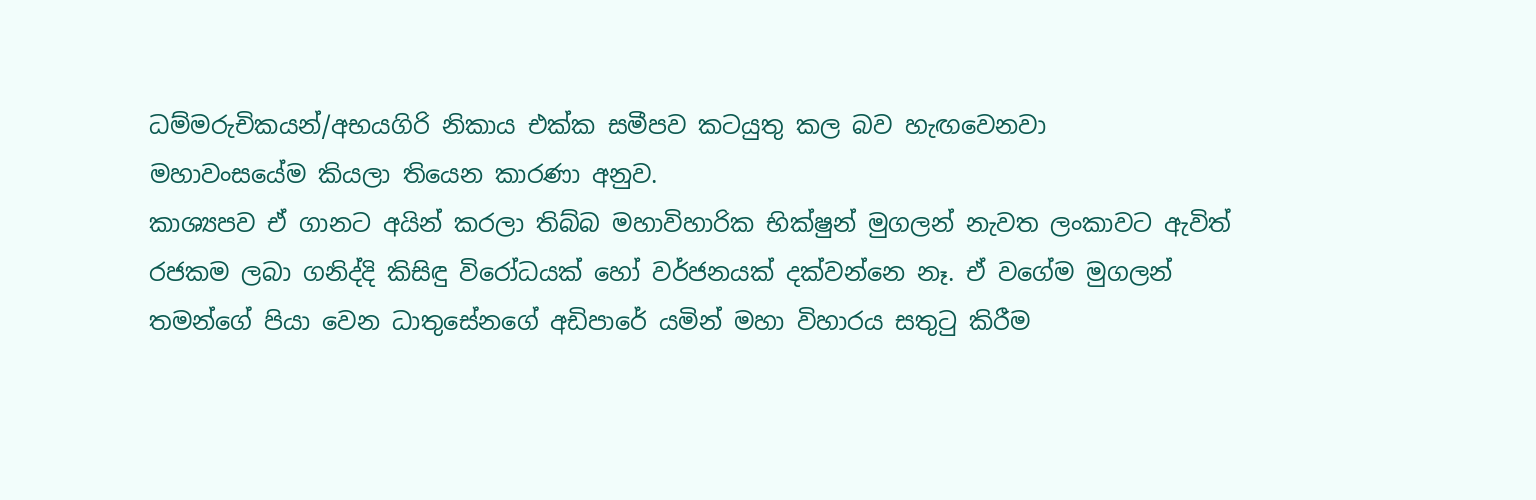ධම්මරුචිකයන්/අභයගිරි නිකාය එක්ක සමීපව කටයුතු කල බව හැඟවෙනවා
මහාවංසයේම කියලා තියෙන කාරණා අනුව.
කාශ්‍යපව ඒ ගානට අයින් කරලා තිබ්බ මහාවිහාරික භික්ෂුන් මුගලන් නැවත ලංකාවට ඇවිත් රජකම ලබා ගනිද්දි කිසිඳු විරෝධයක් හෝ වර්ජනයක් දක්වන්නෙ නෑ. ඒ වගේම මුගලන් තමන්ගේ පියා වෙන ධාතුසේනගේ අඩිපාරේ යමින් මහා විහාරය සතුටු කිරීම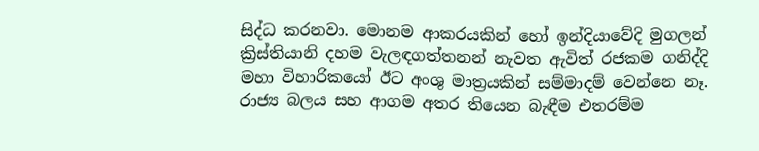සිද්ධ කරනවා. මොනම ආකරයකින් හෝ ඉන්දියාවේදි මුගලන් ක්‍රිස්තියානි දහම වැලඳගත්තනන් නැවත ඇවිත් රජකම ගනිද්දි මහා විහාරිකයෝ ඊට අංශු මාත්‍රයකින් සම්මාදම් වෙන්නෙ නෑ. රාජ්‍ය බලය සහ ආගම අතර තියෙන බැඳීම එතරම්ම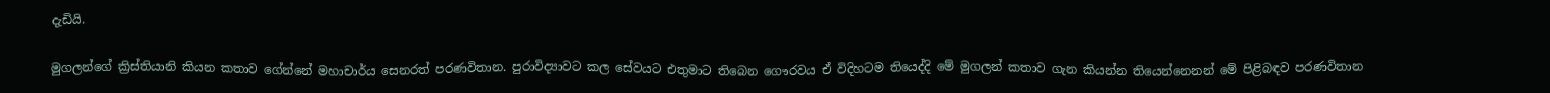දැඩියි.

මුගලන්ගේ ක්‍රිස්තියානි කියන කතාව ගේන්නේ මහාචාර්ය සෙනරත් පරණවිතාන. පුරාවිද්‍යාවට කල සේවයට එතුමාට තිබෙන ගෞරවය ඒ විදිහටම තියෙද්දි මේ මුගලන් කතාව ගැන කියන්න තියෙන්නෙනන් මේ පිළිබඳව පරණවිතාන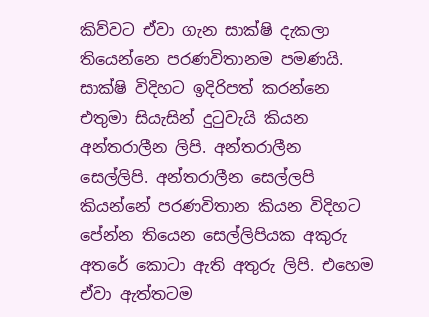කිව්වට ඒවා ගැන සාක්ෂි දැකලා තියෙන්නෙ පරණවිතානම පමණයි. සාක්ෂි විදිහට ඉදිරිපත් කරන්නෙ එතුමා සියැසින් දුටුවැයි කියන අන්තරාලීන ලිපි. අන්තරාලීන සෙල්ලිපි. අන්තරාලීන සෙල්ලපි කියන්නේ පරණවිතාන කියන විදිහට පේන්න තියෙන සෙල්ලිපියක අකුරු අතරේ කොටා ඇති අතුරු ලිපි. එහෙම ඒවා ඇත්තටම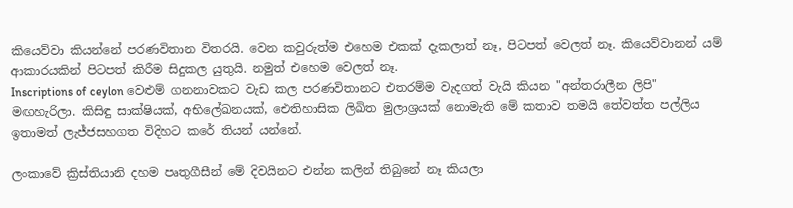කියෙව්වා කියන්නේ පරණවිතාන විතරයි. වෙන කවුරුත්ම එහෙම එකක් දැකලාත් නෑ, පිටපත් වෙලත් නෑ. කියෙව්වානන් යම් ආකාරයකින් පිටපත් කිරීම සිදුකල යුතුයි. නමුත් එහෙම වෙලත් නෑ.
Inscriptions of ceylon වෙළුම් ගනනාවකට වැඩ කල පරණවිතානට එතරම්ම වැදගත් වැයි කියන "අන්තරාලීන ලිපි" මඟහැරිලා. කිසිඳු සාක්ෂියක්, අභිලේඛනයක්, ඓතිහාසික ලිඛිත මුලාශ්‍රයක් නොමැති මේ කතාව තමයි තේවත්ත පල්ලිය ඉතාමත් ලැජ්ජසහගත විදිහට කරේ තියන් යන්නේ.

ලංකාවේ ක්‍රිස්තියානි දහම පෘතුගීසීන් මේ දිවයිනට එන්න කලින් තිබුනේ නෑ කියලා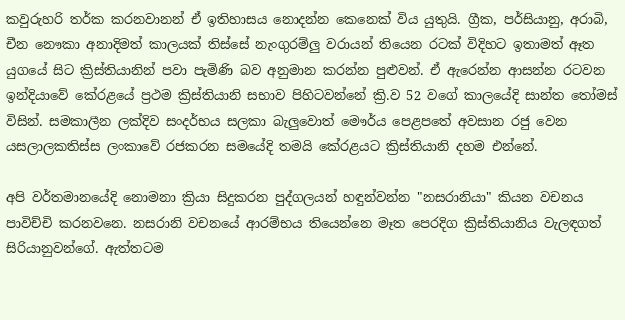කවුරුහරි තර්ක කරනවානන් ඒ ඉතිහාසය නොදන්න කෙනෙක් විය යුතුයි. ග්‍රීක, පර්සියානු, අරාබි, චීන නෞකා අනාදිමත් කාලයක් තිස්සේ නැංගුරම්ලු වරායන් තියෙන රටක් විදිහට ඉතාමත් ඈත යුගයේ සිට ක්‍රිස්තියානින් පවා පැමිණි බව අනුමාන කරන්න පුළුවන්. ඒ ඇරෙන්න ආසන්න රටවන ඉන්දියාවේ කේරළයේ ප්‍රථම ක්‍රිස්තියානි සභාව පිහිටවන්නේ ක්‍රි.ව 52 වගේ කාලයේදි සාන්ත තෝමස් විසින්. සමකාලීන ලක්දිව සංදර්භය සලකා බැලුවොත් මෞර්ය පෙළපතේ අවසාන රජු වෙන යසලාලකතිස්ස ලංකාවේ රජකරන සමයේදි තමයි කේරළයට ක්‍රිස්තියානි දහම එන්නේ.

අපි වර්තමානයේදි නොමනා ක්‍රියා සිදුකරන පුද්ගලයන් හඳුන්වන්න "නසරානියා" කියන වචනය පාවිච්චි කරනවනෙ. නසරානි වචනයේ ආරම්භය තියෙන්නෙ මෑත පෙරදිග ක්‍රිස්තියානිය වැලඳගත් සිරියානුවන්ගේ. ඇත්තටම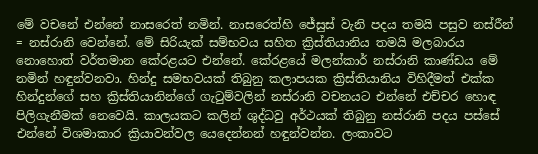මේ වචනේ එන්නේ නාසරෙත් නමින්. නාසරෙත්හි ජේසුස් වැනි පදය තමයි පසුව නස්රීන් = නස්රානි වෙන්නේ. මේ සිරියැක් සම්භවය සහිත ක්‍රිස්තියානිය තමයි මලබාරය නොහොත් වර්තමාන කේරළයට එන්නේ. කේරළයේ මලන්කාර් නස්රානි කාණ්ඩය මේ නමින් හඳුන්වනවා. හින්දු සමභවයක් තිබුනු කලාපයක ක්‍රිස්තියානිය විහිදීමත් එක්ක හින්දුන්ගේ සහ ක්‍රිස්තියානින්ගේ ගැටුම්වලින් නස්රානි වචනයට එන්නේ එච්චර හොඳ පිලිගැනීමක් නෙවෙයි. කාලයකට කලින් ශුද්ධවු අර්ථයක් තිබුනු නස්රානි පදය පස්සේ එන්නේ විශමාකාර ක්‍රියාවන්වල යෙදෙන්නන් හඳුන්වන්න. ලංකාවට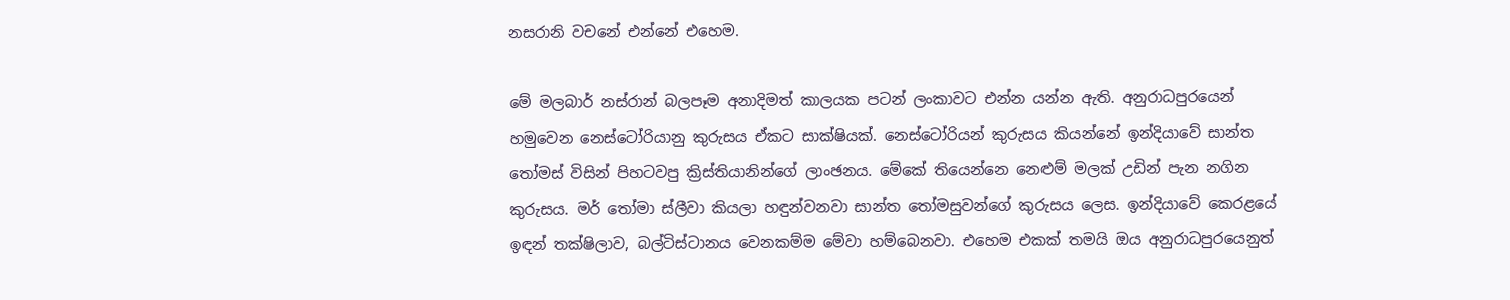නසරානි වචනේ එන්නේ එහෙම.

මේ මලබාර් නස්රාන් බලපෑම අනාදිමත් කාලයක පටන් ලංකාවට එන්න යන්න ඇති. අනුරාධපුරයෙන් හමුවෙන නෙස්ටෝරියානු කුරුසය ඒකට සාක්ෂියක්. නෙස්ටෝරියන් කුරුසය කියන්නේ ඉන්දියාවේ සාන්ත තෝමස් විසින් පිහටවපු ක්‍රිස්තියානින්ගේ ලාංඡනය. මේකේ තියෙන්නෙ නෙළුම් මලක් උඩින් පැන නගින කුරුසය. මර් තෝමා ස්ලීවා කියලා හඳුන්වනවා සාන්ත තෝමසුවන්ගේ කුරුසය ලෙස. ඉන්දියාවේ කෙරළයේ ඉඳන් තක්ෂිලාව, බල්ටිස්ටානය වෙනකම්ම මේවා හම්බෙනවා. එහෙම එකක් තමයි ඔය අනුරාධපුරයෙනුත්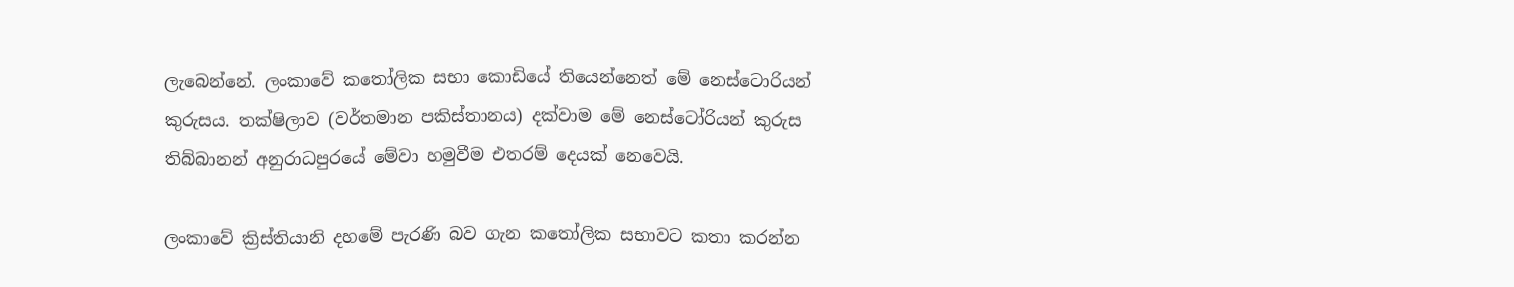ලැබෙන්නේ. ලංකාවේ කතෝලික සභා කොඩියේ තියෙන්නෙත් මේ නෙස්ටොරියන් කුරුසය. තක්ෂිලාව (වර්තමාන පකිස්තානය) දක්වාම මේ නෙස්ටෝරියන් කුරුස තිබ්බානන් අනුරාධපුරයේ මේවා හමුවීම එතරම් දෙයක් නෙවෙයි.

ලංකාවේ ක්‍රිස්තියානි දහමේ පැරණි බව ගැන කතෝලික සභාවට කතා කරන්න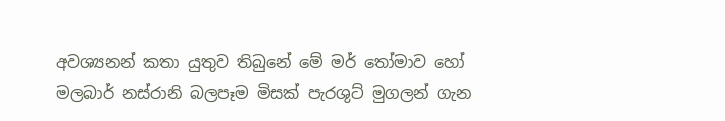අවශ්‍යනන් කතා යුතුව තිබුනේ මේ මර් තෝමාව හෝ මලබාර් නස්රානි බලපෑම මිසක් පැරශුට් මුගලන් ගැන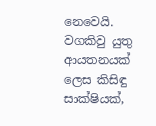නෙවෙයි. වගකිවු යුතු ආයතනයක් ලෙස කිසිඳු සාක්ෂියක්,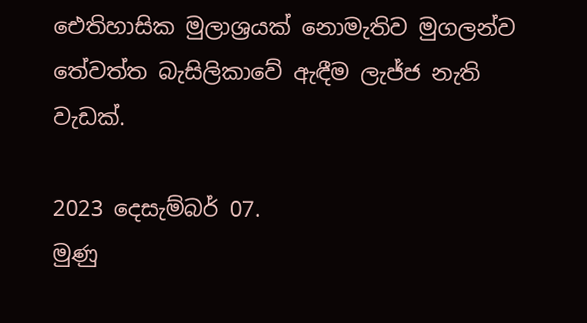ඓතිහාසික මුලාශ්‍රයක් නොමැතිව මුගලන්ව තේවත්ත බැසිලිකාවේ ඇඳීම ලැජ්ජ නැති වැඩක්.

2023 දෙසැම්බර් 07.
මුණු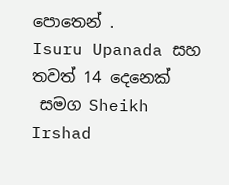පොතෙන් .
Isuru Upanada සහ
තවත් 14 දෙනෙක්
 සමග Sheikh Irshad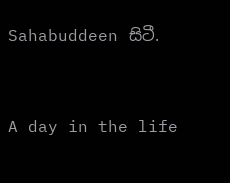Sahabuddeen සිටී.


A day in the life